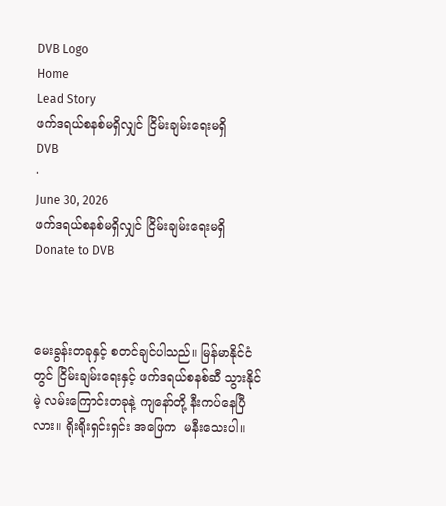DVB Logo
Home
Lead Story
ဖက်ဒရယ်စနစ်မရှိလျှင် ငြိမ်းချမ်းရေးမရှိ
DVB
·
June 30, 2026
ဖက်ဒရယ်စနစ်မရှိလျှင် ငြိမ်းချမ်းရေးမရှိ
Donate to DVB



မေးခွန်းတခုနှင့် စတင်ချင်ပါသည်။ မြန်မာနိုင်ငံတွင် ငြိမ်းချမ်းရေးနှင့် ဖက်ဒရယ်စနစ်ဆီ သွားနိုင်မဲ့ လမ်းကြောင်းတခုနဲ့ ကျနော်တို့ နီးကပ်နေပြီလား။ ရိုးရိုးရှင်းရှင်း အဖြေက  မနီးသေးပါ။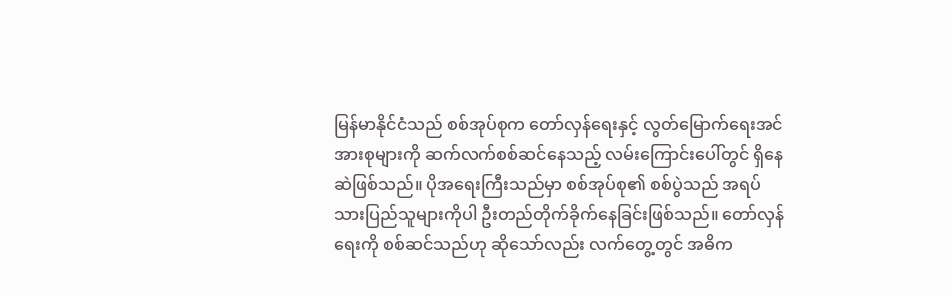မြန်မာနိုင်ငံသည် စစ်အုပ်စုက တော်လှန်ရေးနှင့် လွတ်မြောက်ရေးအင်အားစုများကို ဆက်လက်စစ်ဆင်နေသည့် လမ်းကြောင်းပေါ်တွင် ရှိနေဆဲဖြစ်သည်။ ပိုအရေးကြီးသည်မှာ စစ်အုပ်စု၏ စစ်ပွဲသည် အရပ်သားပြည်သူများကိုပါ ဦးတည်တိုက်ခိုက်နေခြင်းဖြစ်သည်။ တော်လှန်ရေးကို စစ်ဆင်သည်ဟု ဆိုသော်လည်း လက်တွေ့တွင် အဓိက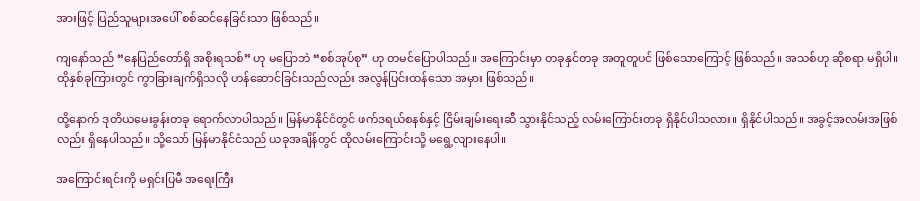အားဖြင့် ပြည်သူများအပေါ် စစ်ဆင်နေခြင်းသာ ဖြစ်သည်။

ကျနော်သည် “နေပြည်တော်ရှိ အစိုးရသစ်” ဟု မပြောဘဲ “စစ်အုပ်စု” ဟု တမင်ပြောပါသည်။ အကြောင်းမှာ တခုနှင်တခု အတူတူပင် ဖြစ်သောကြောင့် ဖြစ်သည်။ အသစ်ဟု ဆိုစရာ မရှိပါ။ ထိုနှစ်ခုကြားတွင် ကွာခြားချက်ရှိသလို ဟန်ဆောင်ခြင်းသည်လည်း အလွန်ပြင်းထန်သော အမှား ဖြစ်သည်။

ထို့နောက် ဒုတိယမေးခွန်းတခု ရောက်လာပါသည်။ မြန်မာနိုင်ငံတွင် ဖက်ဒရယ်စနစ်နှင့် ငြိမ်းချမ်းရေးဆီ သွားနိုင်သည့် လမ်းကြောင်းတခု ရှိနိုင်ပါသလား။ ရှိနိုင်ပါသည်။ အခွင့်အလမ်းအဖြစ်လည်း ရှိနေပါသည်။ သို့သော် မြန်မာနိုင်ငံသည် ယခုအချိန်တွင် ထိုလမ်းကြောင်းသို့ မရွေ့လျားနေပါ။

အကြောင်းရင်းကို မရှင်းပြမီ အရေးကြီး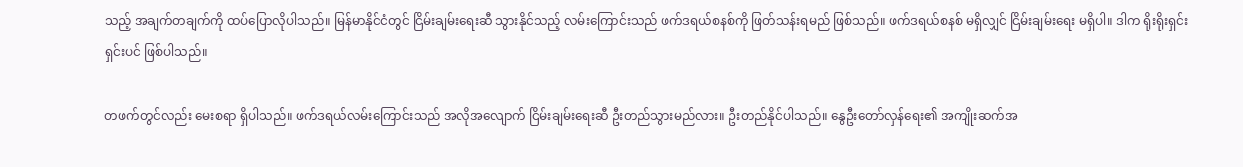သည့် အချက်တချက်ကို ထပ်ပြောလိုပါသည်။ မြန်မာနိုင်ငံတွင် ငြိမ်းချမ်းရေးဆီ သွားနိုင်သည့် လမ်းကြောင်းသည် ဖက်ဒရယ်စနစ်ကို ဖြတ်သန်းရမည် ဖြစ်သည်။ ဖက်ဒရယ်စနစ် မရှိလျှင် ငြိမ်းချမ်းရေး မရှိပါ။ ဒါက ရိုးရိုးရှင်းရှင်းပင် ဖြစ်ပါသည်။

တဖက်တွင်လည်း မေးစရာ ရှိပါသည်။ ဖက်ဒရယ်လမ်းကြောင်းသည် အလိုအလျောက် ငြိမ်းချမ်းရေးဆီ ဦးတည်သွားမည်လား။ ဦးတည်နိုင်ပါသည်။ နွေဦးတော်လှန်ရေး၏ အကျိုးဆက်အ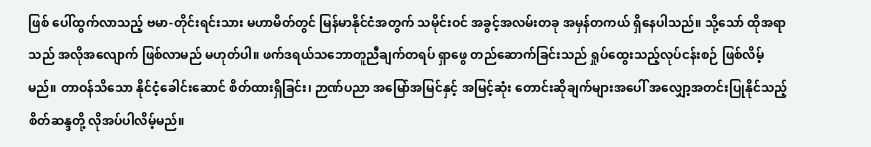ဖြစ် ပေါ်ထွက်လာသည့် ဗမာ-တိုင်းရင်းသား မဟာမိတ်တွင် မြန်မာနိုင်ငံအတွက် သမိုင်းဝင် အခွင့်အလမ်းတခု အမှန်တကယ် ရှိနေပါသည်။ သို့သော် ထိုအရာသည် အလိုအလျောက် ဖြစ်လာမည် မဟုတ်ပါ။ ဖက်ဒရယ်သဘောတူညီချက်တရပ် ရှာဖွေ တည်ဆောက်ခြင်းသည် ရှုပ်ထွေးသည့်လုပ်ငန်းစဉ် ဖြစ်လိမ့်မည်။ တာဝန်သိသော နိုင်ငံ့ခေါင်းဆောင် စိတ်ထားရှိခြင်း၊ ဉာဏ်ပညာ အမြော်အမြင်နှင့် အမြင့်ဆုံး တောင်းဆိုချက်များအပေါ် အလျှော့အတင်းပြုနိုင်သည့် စိတ်ဆန္ဒတို့ လိုအပ်ပါလိမ့်မည်။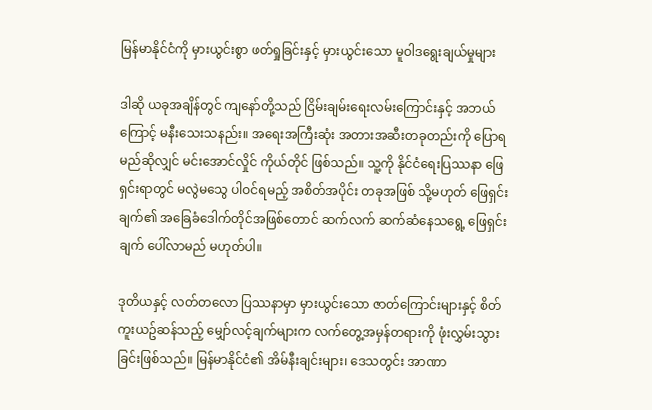မြန်မာနိုင်ငံကို မှားယွင်းစွာ ဖတ်ရှုခြင်းနှင့် မှားယွင်းသော မူဝါဒရွေးချယ်မှုများ

ဒါဆို ယခုအချိန်တွင် ကျနော်တို့သည် ငြိမ်းချမ်းရေးလမ်းကြောင်းနှင့် အဘယ်ကြောင့် မနီးသေးသနည်း။ အရေးအကြီးဆုံး အတားအဆီးတခုတည်းကို ပြောရမည်ဆိုလျှင် မင်းအောင်လှိုင် ကိုယ်တိုင် ဖြစ်သည်။ သူ့ကို နိုင်ငံရေးပြဿနာ ဖြေရှင်းရာတွင် မလွဲမသွေ ပါဝင်ရမည့် အစိတ်အပိုင်း တခုအဖြစ် သို့မဟုတ် ဖြေရှင်းချက်၏ အခြေခံဒေါက်တိုင်အဖြစ်တောင် ဆက်လက် ဆက်ဆံနေသရွေ့ ဖြေရှင်းချက် ပေါ်လာမည် မဟုတ်ပါ။

ဒုတိယနှင့် လတ်တလော ပြဿနာမှာ မှားယွင်းသော ဇာတ်ကြောင်းများနှင့် စိတ်ကူးယဥ်ဆန်သည့် မျှော်လင့်ချက်များက လက်တွေ့အမှန်တရားကို ဖုံးလွှမ်းသွားခြင်းဖြစ်သည်။ မြန်မာနိုင်ငံ၏ အိမ်နီးချင်းများ၊ ဒေသတွင်း အာဏာ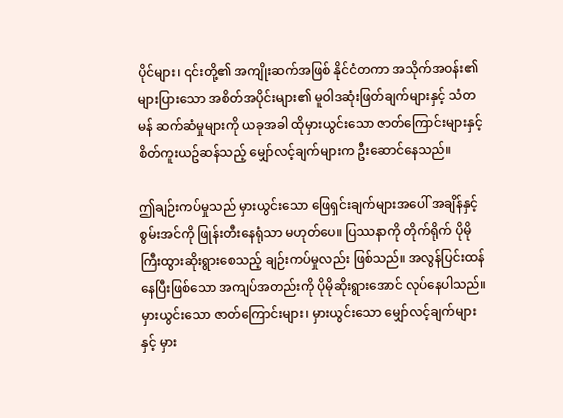ပိုင်များ၊ ၎င်းတို့၏ အကျိုးဆက်အဖြစ် နိုင်ငံတကာ အသိုက်အဝန်း၏ များပြားသော အစိတ်အပိုင်းများ၏ မူဝါဒဆုံးဖြတ်ချက်များနှင့် သံတမန် ဆက်ဆံမှုများကို ယခုအခါ ထိုမှားယွင်းသော ဇာတ်ကြောင်းများနှင့် စိတ်ကူးယဥ်ဆန်သည့် မျှော်လင့်ချက်များက ဦးဆောင်နေသည်။

ဤချဉ်းကပ်မှုသည် မှားယွင်းသော ဖြေရှင်းချက်များအပေါ် အချိန်နှင့် စွမ်းအင်ကို ဖြုန်းတီးနေရုံသာ မဟုတ်ပေ။ ပြဿနာကို တိုက်ရိုက် ပိုမိုကြီးထွားဆိုးရွားစေသည့် ချဉ်းကပ်မှုလည်း ဖြစ်သည်။ အလွန်ပြင်းထန်နေပြီးဖြစ်သော အကျပ်အတည်းကို ပိုမိုဆိုးရွားအောင် လုပ်နေပါသည်။ မှားယွင်းသော ဇာတ်ကြောင်းများ၊ မှားယွင်းသော မျှော်လင့်ချက်များနှင့် မှား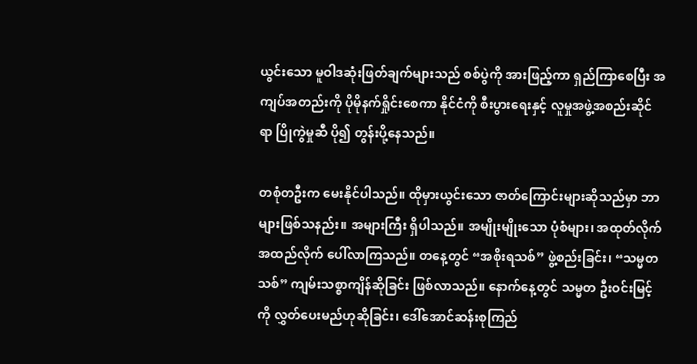ယွင်းသော မူဝါဒဆုံးဖြတ်ချက်များသည် စစ်ပွဲကို အားဖြည့်ကာ ရှည်ကြာစေပြီး အကျပ်အတည်းကို ပိုမိုနက်ရှိုင်းစေကာ နိုင်ငံကို စီးပွားရေးနှင့် လူမှုအဖွဲ့အစည်းဆိုင်ရာ ပြိုကွဲမှုဆီ ပို၍ တွန်းပို့နေသည်။

တစုံတဦးက မေးနိုင်ပါသည်။ ထိုမှားယွင်းသော ဇာတ်ကြောင်းများဆိုသည်မှာ ဘာများဖြစ်သနည်း။ အများကြီး ရှိပါသည်။ အမျိုးမျိုးသော ပုံစံများ၊ အထုတ်လိုက်အထည်လိုက် ပေါ်လာကြသည်။ တနေ့တွင် “အစိုးရသစ်” ဖွဲ့စည်းခြင်း၊ “သမ္မတသစ်” ကျမ်းသစ္စာကျိန်ဆိုခြင်း ဖြစ်လာသည်။ နောက်နေ့တွင် သမ္မတ ဦးဝင်းမြင့်ကို လွှတ်ပေးမည်ဟုဆိုခြင်း၊ ဒေါ်အောင်ဆန်းစုကြည်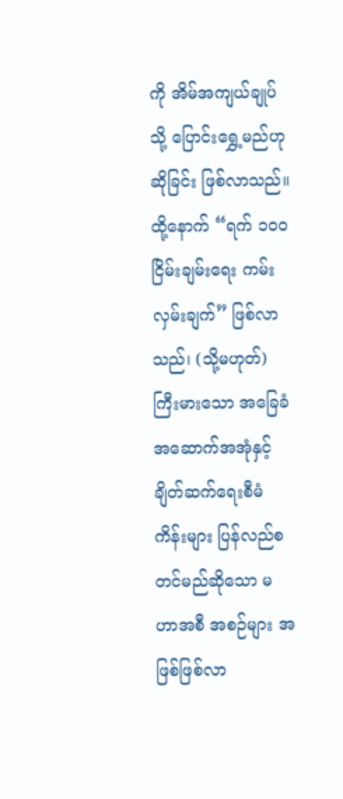ကို အိမ်အကျယ်ချုပ်သို့ ပြောင်းရွှေ့မည်ဟုဆိုခြင်း ဖြစ်လာသည်။ ထို့နောက် “ရက် ၁၀၀ ငြိမ်းချမ်းရေး ကမ်းလှမ်းချက်” ဖြစ်လာသည်၊ (သို့မဟုတ်) ကြီးမားသော အခြေခံအဆောက်အအုံနှင့် ချိတ်ဆက်ရေးစီမံကိန်းများ ပြန်လည်စတင်မည်ဆိုသော မဟာအစီ အစဉ်များ အဖြစ်ဖြစ်လာ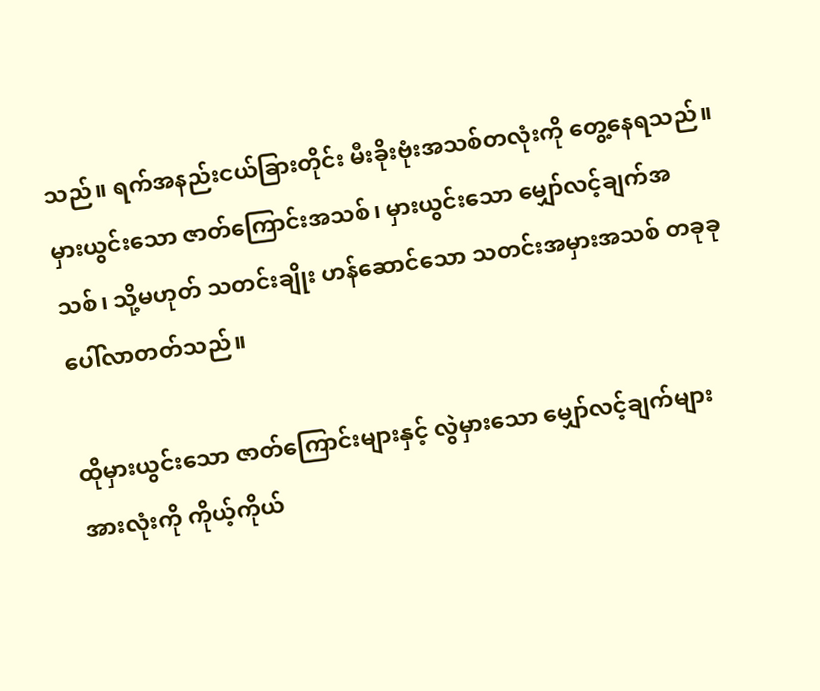သည်။ ရက်အနည်းငယ်ခြားတိုင်း မီးခိုးဗုံးအသစ်တလုံးကို တွေ့နေရသည်။ မှားယွင်းသော ဇာတ်ကြောင်းအသစ်၊ မှားယွင်းသော မျှော်လင့်ချက်အသစ်၊ သို့မဟုတ် သတင်းချိုး ဟန်ဆောင်သော သတင်းအမှားအသစ် တခုခု ပေါ်လာတတ်သည်။

ထိုမှားယွင်းသော ဇာတ်ကြောင်းများနှင့် လွဲမှားသော မျှော်လင့်ချက်များအားလုံးကို ကိုယ့်ကိုယ်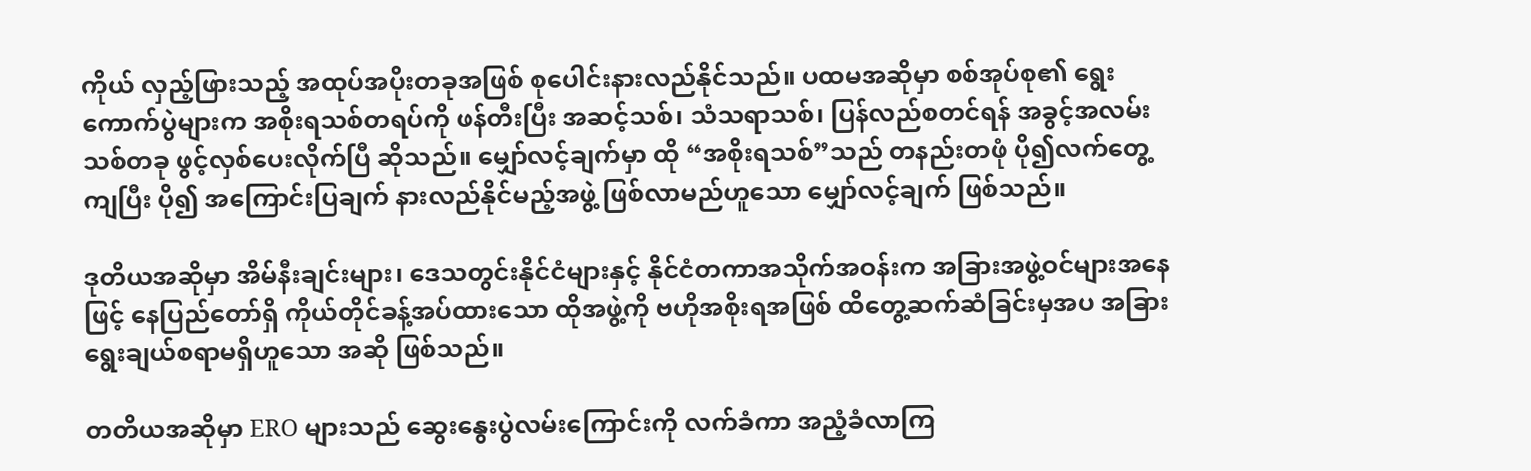ကိုယ် လှည့်ဖြားသည့် အထုပ်အပိုးတခုအဖြစ် စုပေါင်းနားလည်နိုင်သည်။ ပထမအဆိုမှာ စစ်အုပ်စု၏ ရွေးကောက်ပွဲများက အစိုးရသစ်တရပ်ကို ဖန်တီးပြီး အဆင့်သစ်၊ သံသရာသစ်၊ ပြန်လည်စတင်ရန် အခွင့်အလမ်းသစ်တခု ဖွင့်လှစ်ပေးလိုက်ပြီ ဆိုသည်။ မျှော်လင့်ချက်မှာ ထို “အစိုးရသစ်”သည် တနည်းတဖုံ ပို၍လက်တွေ့ကျပြီး ပို၍ အကြောင်းပြချက် နားလည်နိုင်မည့်အဖွဲ့ ဖြစ်လာမည်ဟူသော မျှော်လင့်ချက် ဖြစ်သည်။

ဒုတိယအဆိုမှာ အိမ်နီးချင်းများ၊ ဒေသတွင်းနိုင်ငံများနှင့် နိုင်ငံတကာအသိုက်အဝန်းက အခြားအဖွဲ့ဝင်များအနေဖြင့် နေပြည်တော်ရှိ ကိုယ်တိုင်ခန့်အပ်ထားသော ထိုအဖွဲ့ကို ဗဟိုအစိုးရအဖြစ် ထိတွေ့ဆက်ဆံခြင်းမှအပ အခြားရွေးချယ်စရာမရှိဟူသော အဆို ဖြစ်သည်။

တတိယအဆိုမှာ ERO များသည် ဆွေးနွေးပွဲလမ်းကြောင်းကို လက်ခံကာ အညံ့ခံလာကြ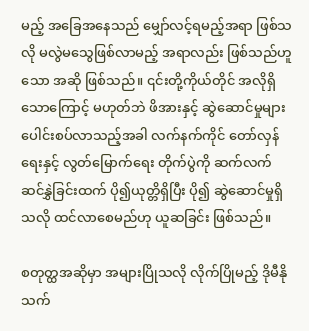မည့် အခြေအနေသည် မျှော်လင့်ရမည့်အရာ ဖြစ်သလို မလွဲမသွေဖြစ်လာမည့် အရာလည်း ဖြစ်သည်ဟူသော အဆို ဖြစ်သည်။ ၎င်းတို့ကိုယ်တိုင် အလိုရှိသောကြောင့် မဟုတ်ဘဲ ဖိအားနှင့် ဆွဲဆောင်မှုများ ပေါင်းစပ်လာသည့်အခါ လက်နက်ကိုင် တော်လှန်ရေးနှင့် လွတ်မြောက်ရေး တိုက်ပွဲကို ဆက်လက်ဆင်နွှဲခြင်းထက် ပို၍ယုတ္တိရှိပြီး ပို၍ ဆွဲဆောင်မှုရှိသလို ထင်လာစေမည်ဟု ယူဆခြင်း ဖြစ်သည်။

စတုတ္ထအဆိုမှာ အများပြိုသလို လိုက်ပြိုမည့် ဒိုမီနို သက်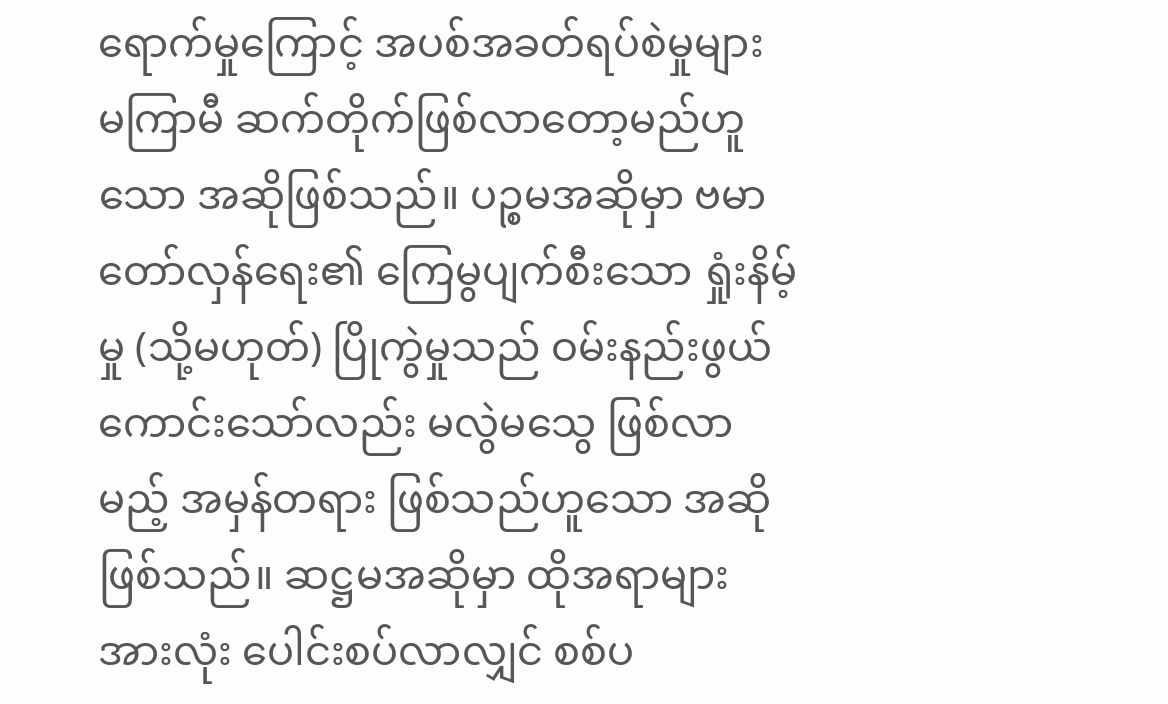ရောက်မှုကြောင့် အပစ်အခတ်ရပ်စဲမှုများ မကြာမီ ဆက်တိုက်ဖြစ်လာတော့မည်ဟူသော အဆိုဖြစ်သည်။ ပဉ္စမအဆိုမှာ ဗမာတော်လှန်ရေး၏ ကြေမွပျက်စီးသော ရှုံးနိမ့်မှု (သို့မဟုတ်) ပြိုကွဲမှုသည် ဝမ်းနည်းဖွယ်ကောင်းသော်လည်း မလွဲမသွေ ဖြစ်လာမည့် အမှန်တရား ဖြစ်သည်ဟူသော အဆိုဖြစ်သည်။ ဆဋ္ဌမအဆိုမှာ ထိုအရာများအားလုံး ပေါင်းစပ်လာလျှင် စစ်ပ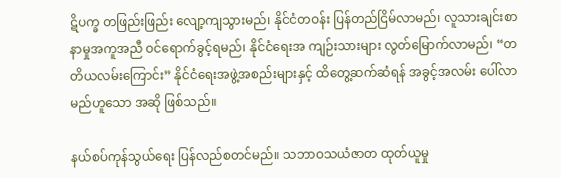ဋိပက္ခ တဖြည်းဖြည်း လျော့ကျသွားမည်၊ နိုင်ငံတဝန်း ပြန်တည်ငြိမ်လာမည်၊ လူသားချင်းစာနာမှုအကူအညီ ဝင်ရောက်ခွင့်ရမည်၊ နိုင်ငံရေးအ ကျဉ်းသားများ လွတ်မြောက်လာမည်၊ “တတိယလမ်းကြောင်း” နိုင်ငံရေးအဖွဲ့အစည်းများနှင့် ထိတွေ့ဆက်ဆံရန် အခွင့်အလမ်း ပေါ်လာမည်ဟူသော အဆို ဖြစ်သည်။

နယ်စပ်ကုန်သွယ်ရေး ပြန်လည်စတင်မည်။ သဘာဝသယံဇာတ ထုတ်ယူမှု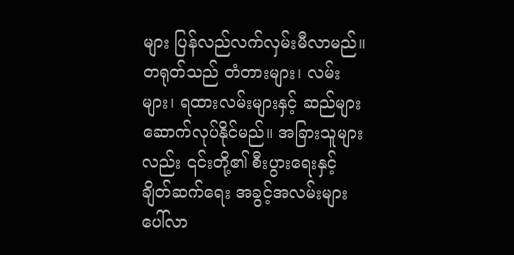များ ပြန်လည်လက်လှမ်းမီလာမည်။ တရုတ်သည် တံတားများ၊ လမ်းများ၊ ရထားလမ်းများနှင့် ဆည်များ ဆောက်လုပ်နိုင်မည်။ အခြားသူများလည်း ၎င်းတို့၏ စီးပွားရေးနှင့် ချိတ်ဆက်ရေး အခွင့်အလမ်းများ ပေါ်လာ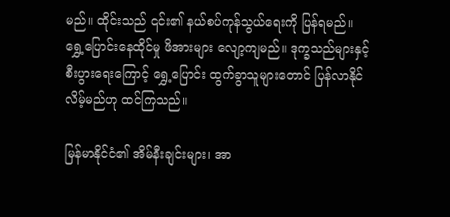မည်။ ထိုင်းသည် ၎င်း၏ နယ်စပ်ကုန်သွယ်ရေးကို ပြန်ရမည်။ ရွှေ့ပြောင်းနေထိုင်မှု ဖိအားများ လျော့ကျမည်။ ဒုက္ခသည်များနှင့် စီးပွားရေးကြောင့် ရွှေ့ပြောင်း ထွက်ခွာသူများတောင် ပြန်လာနိုင်လိမ့်မည်ဟု ထင်ကြသည်။

မြန်မာနိုင်ငံ၏ အိမ်နီးချင်းများ၊ အာ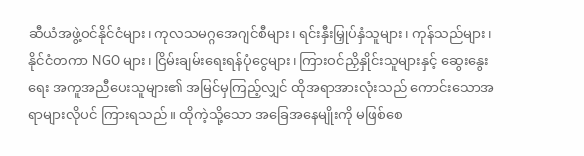ဆီယံအဖွဲ့ဝင်နိုင်ငံများ၊ ကုလသမဂ္ဂအေဂျင်စီများ၊ ရင်းနှီးမြှုပ်နှံသူများ၊ ကုန်သည်များ၊ နိုင်ငံတကာ NGO များ၊ ငြိမ်းချမ်းရေးရန်ပုံငွေများ၊ ကြားဝင်ညှိနှိုင်းသူများနှင့် ဆွေးနွေးရေး အကူအညီပေးသူများ၏ အမြင်မှကြည့်လျှင် ထိုအရာအားလုံးသည် ကောင်းသောအရာများလိုပင် ကြားရသည်။ ထိုကဲ့သို့သော အခြေအနေမျိုးကို မဖြစ်စေ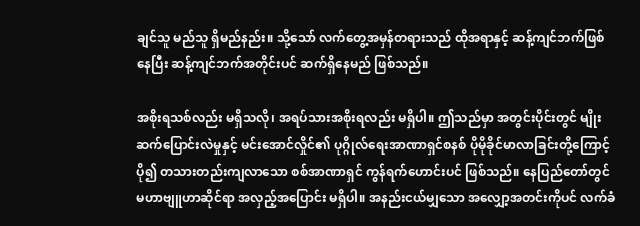ချင်သူ မည်သူ ရှိမည်နည်း။ သို့သော် လက်တွေ့အမှန်တရားသည် ထိုအရာနှင့် ဆန့်ကျင်ဘက်ဖြစ်နေပြီး ဆန့်ကျင်ဘက်အတိုင်းပင် ဆက်ရှိနေမည် ဖြစ်သည်။

အစိုးရသစ်လည်း မရှိသလို၊ အရပ်သားအစိုးရလည်း မရှိပါ။ ဤသည်မှာ အတွင်းပိုင်းတွင် မျိုးဆက်ပြောင်းလဲမှုနှင့် မင်းအောင်လှိုင်၏ ပုဂ္ဂိုလ်ရေးအာဏာရှင်စနစ် ပိုမိုခိုင်မာလာခြင်းတို့ကြောင့် ပို၍ တသားတည်းကျလာသော စစ်အာဏာရှင် ကွန်ရက်ဟောင်းပင် ဖြစ်သည်။ နေပြည်တော်တွင် မဟာဗျူဟာဆိုင်ရာ အလှည့်အပြောင်း မရှိပါ။ အနည်းငယ်မျှသော အလျှော့အတင်းကိုပင် လက်ခံ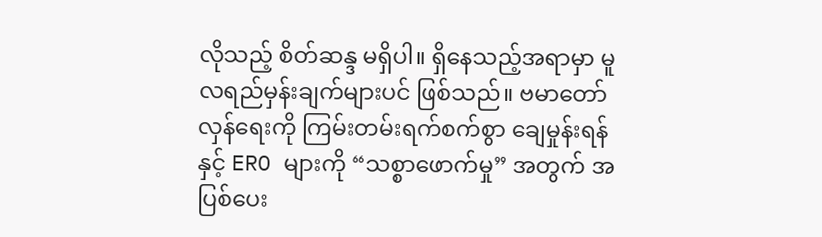လိုသည့် စိတ်ဆန္ဒ မရှိပါ။ ရှိနေသည့်အရာမှာ မူလရည်မှန်းချက်များပင် ဖြစ်သည်။ ဗမာတော်လှန်ရေးကို ကြမ်းတမ်းရက်စက်စွာ ချေမှုန်းရန်နှင့် ERO များကို “သစ္စာဖောက်မှု” အတွက် အပြစ်ပေး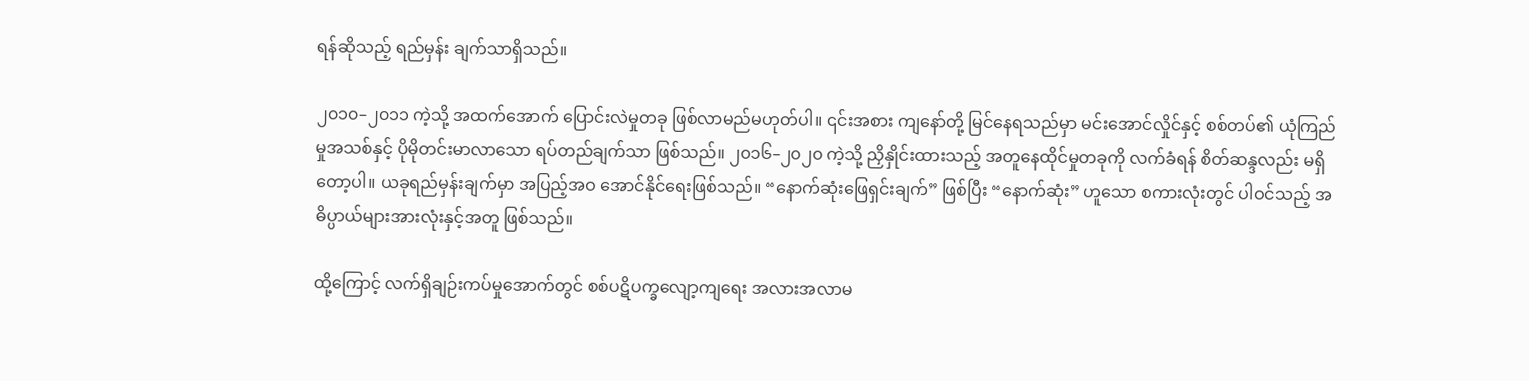ရန်ဆိုသည့် ရည်မှန်း ချက်သာရှိသည်။

၂၀၁၀–၂၀၁၁ ကဲ့သို့ အထက်အောက် ပြောင်းလဲမှုတခု ဖြစ်လာမည်မဟုတ်ပါ။ ၎င်းအစား ကျနော်တို့ မြင်နေရသည်မှာ မင်းအောင်လှိုင်နှင့် စစ်တပ်၏ ယုံကြည်မှုအသစ်နှင့် ပိုမိုတင်းမာလာသော ရပ်တည်ချက်သာ ဖြစ်သည်။ ၂၀၁၆–၂၀၂၀ ကဲ့သို့ ညှိနှိုင်းထားသည့် အတူနေထိုင်မှုတခုကို လက်ခံရန် စိတ်ဆန္ဒလည်း မရှိတော့ပါ။ ယခုရည်မှန်းချက်မှာ အပြည့်အဝ အောင်နိုင်ရေးဖြစ်သည်။ “နောက်ဆုံးဖြေရှင်းချက်” ဖြစ်ပြီး “နောက်ဆုံး” ဟူသော စကားလုံးတွင် ပါဝင်သည့် အဓိပ္ပာယ်များအားလုံးနှင့်အတူ ဖြစ်သည်။

ထို့ကြောင့် လက်ရှိချဉ်းကပ်မှုအောက်တွင် စစ်ပဋိပက္ခလျော့ကျရေး အလားအလာမ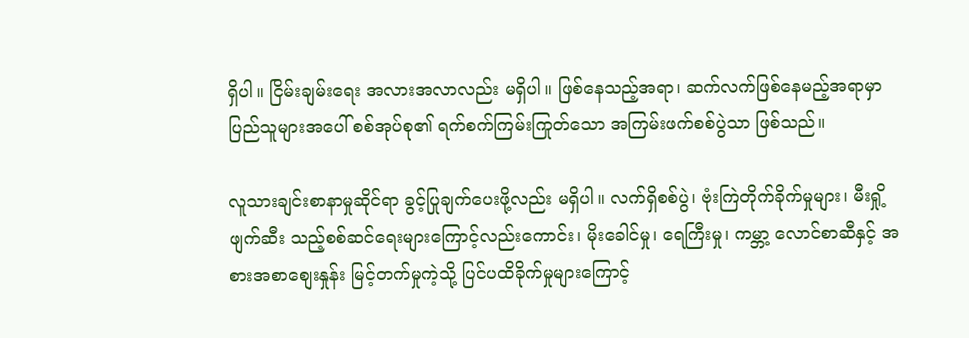ရှိပါ။ ငြိမ်းချမ်းရေး အလားအလာလည်း မရှိပါ။ ဖြစ်နေသည့်အရာ၊ ဆက်လက်ဖြစ်နေမည့်အရာမှာ ပြည်သူများအပေါ် စစ်အုပ်စု၏ ရက်စက်ကြမ်းကြုတ်သော အကြမ်းဖက်စစ်ပွဲသာ ဖြစ်သည်။

လူသားချင်းစာနာမှုဆိုင်ရာ ခွင့်ပြုချက်ပေးဖို့လည်း မရှိပါ။ လက်ရှိစစ်ပွဲ၊ ဗုံးကြဲတိုက်ခိုက်မှုများ၊ မီးရှို့ဖျက်ဆီး သည့်စစ်ဆင်ရေးများကြောင့်လည်းကောင်း၊ မိုးခေါင်မှု၊ ရေကြီးမှု၊ ကမ္ဘာ့ လောင်စာဆီနှင့် အစားအစာစျေးနှုန်း မြင့်တက်မှုကဲ့သို့ ပြင်ပထိခိုက်မှုများကြောင့်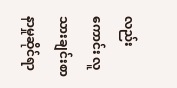လည်းကောင်း လူသားချင်းစာနာမှုဆိုင်ရာ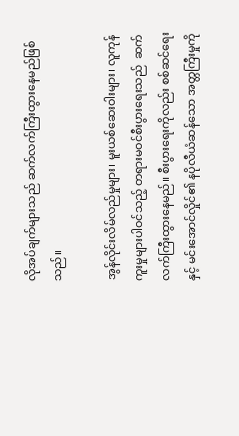လိုအပ်ချက်များသည် ဆက်လက်ကြီးထွားနေမည်ဖြစ်သည်။

အွန်လိုင်းလိမ်လည်မှုများ၊ မူးယစ်ဆေးဝါးများ၊ လူကုန်ကူးမှုများပါဝင်သည့် တရားမဝင်စီးပွားရေးသည်  ဆက်လက်ကြီးထွားနေမည်။ စီးပွားရေးကိုလည်း စစ်ဆင်ရေးနှင့် မင်းအောင်လှိုင်၏ နပိုလီယံဆန်သော အတ္တကြီးမှုကို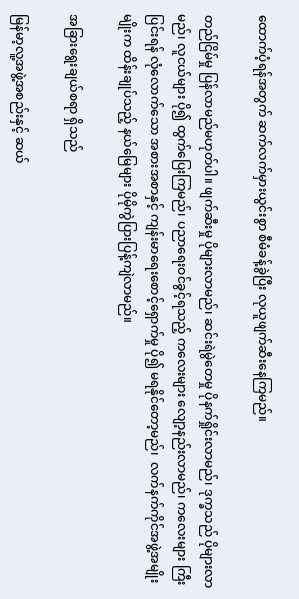ထောက်ပံ့ရန်အတွက် ဆက်လက်မှားယွင်းစွာ စီမံခန့်ခွဲပြီး လုယူဖျက်ဆီးနေကြမည်။

တည်ငြိမ်မှု ပြန်လာမည်မဟုတ်ပါ။ ဖျက်ဆီးမှု ပိုများလာမည်၊ ဆင်းရဲမွဲတေမှု ပိုနက်ရှိုင်းလာမည်၊ ဒုက္ခသည် ပိုများလာမည်၊ လူငယ်များ ပို၍ ထွက်ပြေးကြမည်၊ ပညာရေးဝင်ခွင့်ရသည့် ကလေးများ လျော့နည်းလာမည်၊ ကလေးများ ကြီးပြင်းရန် လုံလောက်သော အစားအစာနှင့် ကျန်းမာရေးစောင့်ရှောက်မှု ပို၍ မရနိုင်တော့မည်၊  လက်နက်ကိုင်အဖွဲ့အမျိုးမျိုးက ထိန်းချုပ်သည့် နယ်မြေများ ပိုမိုကွဲပြားပြန့်ကျဲလာမည်။

အခြားရွေးချယ်စရာ ရှိသည်

မြန်မာ့လူ့အဖွဲ့အစည်းနှင့် ဆယ်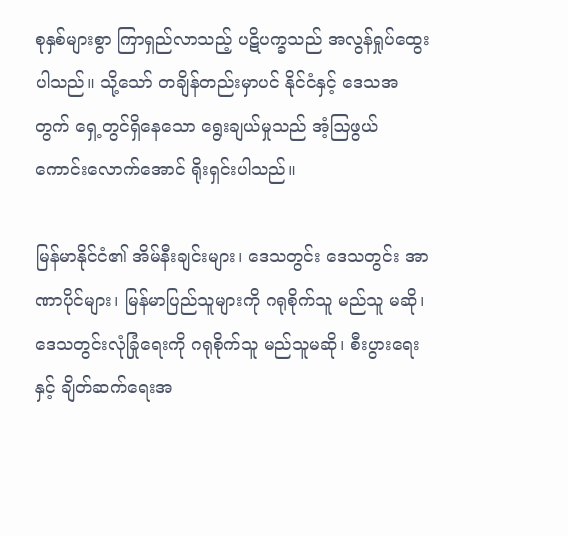စုနှစ်များစွာ ကြာရှည်လာသည့် ပဋိပက္ခသည် အလွန်ရှုပ်ထွေးပါသည်။ သို့သော် တချိန်တည်းမှာပင် နိုင်ငံနှင့် ဒေသအတွက် ရှေ့တွင်ရှိနေသော ရွေးချယ်မှုသည် အံ့ဩဖွယ်ကောင်းလောက်အောင် ရိုးရှင်းပါသည်။

မြန်မာနိုင်ငံ၏ အိမ်နီးချင်းများ၊ ဒေသတွင်း ဒေသတွင်း အာဏာပိုင်များ၊ မြန်မာပြည်သူများကို ဂရုစိုက်သူ မည်သူ မဆို၊ ဒေသတွင်းလုံခြုံရေးကို ဂရုစိုက်သူ မည်သူမဆို၊ စီးပွားရေးနှင့် ချိတ်ဆက်ရေးအ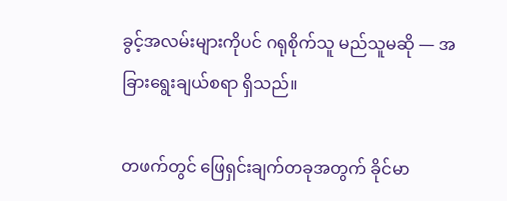ခွင့်အလမ်းများကိုပင် ဂရုစိုက်သူ မည်သူမဆို — အခြားရွေးချယ်စရာ ရှိသည်။

တဖက်တွင် ဖြေရှင်းချက်တခုအတွက် ခိုင်မာ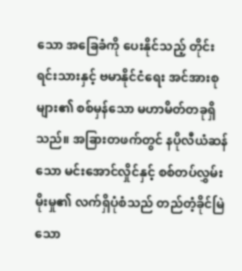သော အခြေခံကို ပေးနိုင်သည့် တိုင်းရင်းသားနှင့် ဗမာနိုင်ငံရေး အင်အားစုများ၏ စစ်မှန်သော မဟာမိတ်တခုရှိသည်။ အခြားတဖက်တွင် နပိုလီယံဆန်သော မင်းအောင်လှိုင်နှင့် စစ်တပ်လွှမ်းမိုးမှု၏ လက်ရှိပုံစံသည် တည်တံ့ခိုင်မြဲသော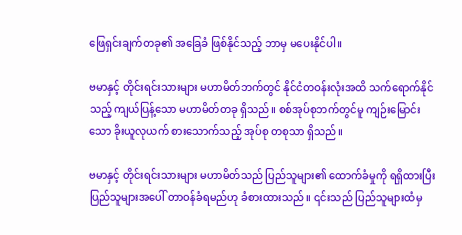ဖြေရှင်းချက်တခု၏ အခြေခံ ဖြစ်နိုင်သည့် ဘာမှ မပေးနိုင်ပါ။

ဗမာနှင့် တိုင်းရင်းသားများ မဟာမိတ်ဘက်တွင် နိုင်ငံတဝန်းလုံးအထိ သက်ရောက်နိုင်သည့် ကျယ်ပြန့်သော မဟာမိတ်တခု ရှိသည်။ စစ်အုပ်စုဘက်တွင်မူ ကျဉ်းမြောင်းသော ခိုးယူလုယက် စားသောက်သည့် အုပ်စု တစုသာ ရှိသည်။

ဗမာနှင့် တိုင်းရင်းသားများ မဟာမိတ်သည် ပြည်သူများ၏ ထောက်ခံမှုကို ရရှိထားပြီး ပြည်သူများအပေါ် တာဝန်ခံရမည်ဟု ခံစားထားသည်။ ၎င်းသည် ပြည်သူများထံမှ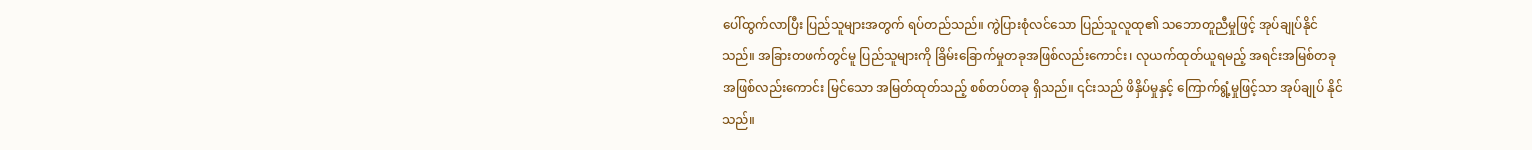ပေါ်ထွက်လာပြီး ပြည်သူများအတွက် ရပ်တည်သည်။ ကွဲပြားစုံလင်သော ပြည်သူလူထု၏ သဘောတူညီမှုဖြင့် အုပ်ချုပ်နိုင်သည်။ အခြားတဖက်တွင်မူ ပြည်သူများကို ခြိမ်းခြောက်မှုတခုအဖြစ်လည်းကောင်း၊ လုယက်ထုတ်ယူရမည့် အရင်းအမြစ်တခုအဖြစ်လည်းကောင်း မြင်သော အမြတ်ထုတ်သည့် စစ်တပ်တခု ရှိသည်။ ၎င်းသည် ဖိနှိပ်မှုနှင့် ကြောက်ရွံ့မှုဖြင့်သာ အုပ်ချုပ် နိုင်သည်။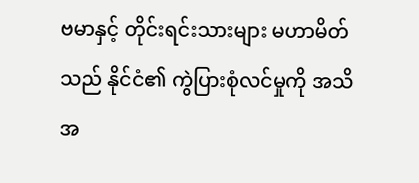ဗမာနှင့် တိုင်းရင်းသားများ မဟာမိတ်သည် နိုင်ငံ၏ ကွဲပြားစုံလင်မှုကို အသိအ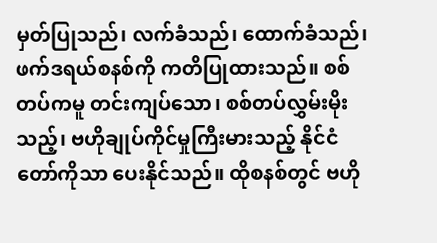မှတ်ပြုသည်၊ လက်ခံသည်၊ ထောက်ခံသည်၊ ဖက်ဒရယ်စနစ်ကို ကတိပြုထားသည်။ စစ်တပ်ကမူ တင်းကျပ်သော၊ စစ်တပ်လွှမ်းမိုးသည့်၊ ဗဟိုချုပ်ကိုင်မှုကြီးမားသည့် နိုင်ငံတော်ကိုသာ ပေးနိုင်သည်။ ထိုစနစ်တွင် ဗဟို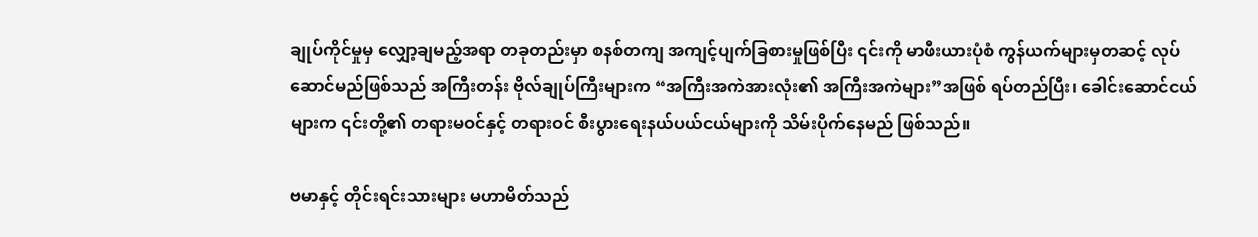ချုပ်ကိုင်မှုမှ လျှော့ချမည့်အရာ တခုတည်းမှာ စနစ်တကျ အကျင့်ပျက်ခြစားမှုဖြစ်ပြီး ၎င်းကို မာဖီးယားပုံစံ ကွန်ယက်များမှတဆင့် လုပ်ဆောင်မည်ဖြစ်သည် အကြီးတန်း ဗိုလ်ချုပ်ကြီးများက “အကြီးအကဲအားလုံး၏ အကြီးအကဲများ”အဖြစ် ရပ်တည်ပြီး၊ ခေါင်းဆောင်ငယ်များက ၎င်းတို့၏ တရားမဝင်နှင့် တရားဝင် စီးပွားရေးနယ်ပယ်ငယ်များကို သိမ်းပိုက်နေမည် ဖြစ်သည်။

ဗမာနှင့် တိုင်းရင်းသားများ မဟာမိတ်သည်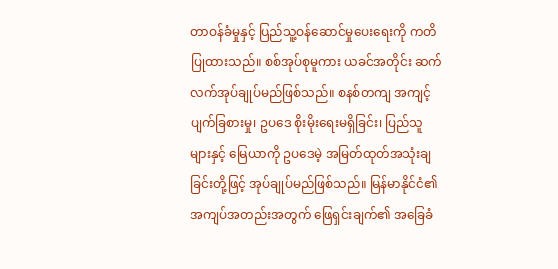တာဝန်ခံမှုနှင့် ပြည်သူ့ဝန်ဆောင်မှုပေးရေးကို ကတိပြုထားသည်။ စစ်အုပ်စုမူကား ယခင်အတိုင်း ဆက်လက်အုပ်ချုပ်မည်ဖြစ်သည်။ စနစ်တကျ အကျင့်ပျက်ခြစားမှု၊ ဥပဒေ စိုးမိုးရေးမရှိခြင်း၊ ပြည်သူများနှင့် မြေယာကို ဥပဒေမဲ့ အမြတ်ထုတ်အသုံးချခြင်းတို့ဖြင့် အုပ်ချုပ်မည်ဖြစ်သည်။ မြန်မာနိုင်ငံ၏ အကျပ်အတည်းအတွက် ဖြေရှင်းချက်၏ အခြေခံ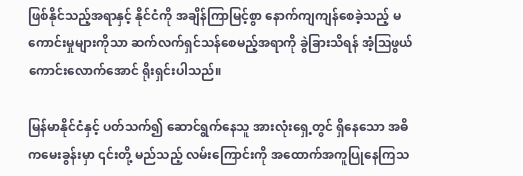ဖြစ်နိုင်သည့်အရာနှင့် နိုင်ငံကို အချိန်ကြာမြင့်စွာ နောက်ကျကျန်စေခဲ့သည့် မကောင်းမှုများကိုသာ ဆက်လက်ရှင်သန်စေမည့်အရာကို ခွဲခြားသိရန် အံ့ဩဖွယ် ကောင်းလောက်အောင် ရိုးရှင်းပါသည်။

မြန်မာနိုင်ငံနှင့် ပတ်သက်၍ ဆောင်ရွက်နေသူ အားလုံးရှေ့တွင် ရှိနေသော အဓိကမေးခွန်းမှာ ၎င်းတို့ မည်သည့် လမ်းကြောင်းကို အထောက်အကူပြုနေကြသ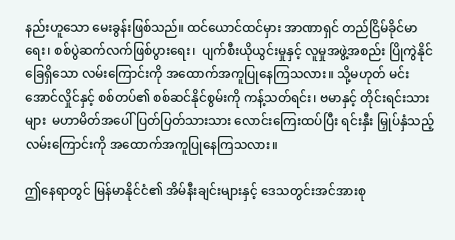နည်းဟူသော မေးခွန်းဖြစ်သည်။ ထင်ယောင်ထင်မှား အာဏာရှင် တည်ငြိမ်ခိုင်မာရေး၊ စစ်ပွဲဆက်လက်ဖြစ်ပွားရေး၊  ပျက်စီးယိုယွင်းမှုနှင့် လူမှုအဖွဲ့အစည်း ပြိုကွဲနိုင်ခြေရှိသော လမ်းကြောင်းကို အထောက်အကူပြုနေကြသလား။ သို့မဟုတ် မင်းအောင်လှိုင်နှင့် စစ်တပ်၏ စစ်ဆင်နိုင်စွမ်းကို ကန့်သတ်ရင်း၊ ဗမာနှင့် တိုင်းရင်းသားများ  မဟာမိတ်အပေါ် ပြတ်ပြတ်သားသား လောင်းကြေးထပ်ပြီး ရင်းနှီး မြှုပ်နှံသည့် လမ်းကြောင်းကို အထောက်အကူပြုနေကြသလား။

ဤနေရာတွင် မြန်မာနိုင်ငံ၏ အိမ်နီးချင်းများနှင့် ဒေသတွင်းအင်အားစု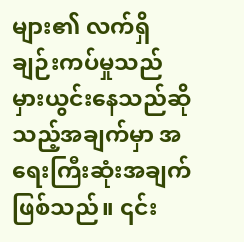များ၏ လက်ရှိချဉ်းကပ်မှုသည် မှားယွင်းနေသည်ဆိုသည့်အချက်မှာ အရေးကြီးဆုံးအချက်ဖြစ်သည်။ ၎င်း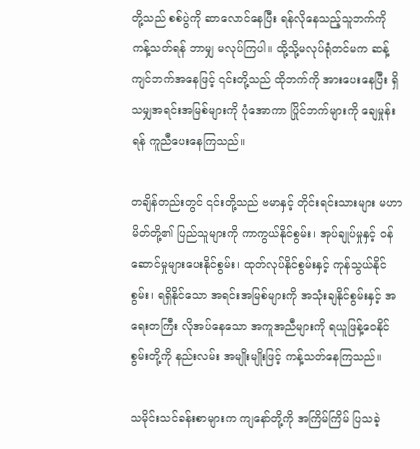တို့သည် စစ်ပွဲကို ဆာလောင်နေပြီး ရန်လိုနေသည့်သူဘက်ကို ကန့်သတ်ရန် ဘာမျှ မလုပ်ကြပါ။ ထို့သို့မလုပ်ရုံတင်မက ဆန့်ကျင်ဘက်အနေဖြင့် ၎င်းတို့သည် ထိုဘက်ကို အားပေးနေပြီး ရှိသမျှအရင်းအမြစ်များကို ပုံအောကာ ပြိုင်ဘက်များကို ချေမှုန်းရန် ကူညီပေးနေကြသည်။

တချိန်တည်းတွင် ၎င်းတို့သည် ဗမာနှင့် တိုင်းရင်းသားများ မဟာမိတ်တို့၏ ပြည်သူများကို ကာကွယ်နိုင်စွမ်း၊ အုပ်ချုပ်မှုနှင့် ဝန်ဆောင်မှုများပေးနိုင်စွမ်း၊ ထုတ်လုပ်နိုင်စွမ်းနှင့် ကုန်သွယ်နိုင်စွမ်း၊ ရရှိနိုင်သော အရင်းအမြစ်များကို အသုံးချနိုင်စွမ်းနှင့် အရေးတကြီး လိုအပ်နေသော အကူအညီများကို ရယူဖြန့်ဝေနိုင်စွမ်းတို့ကို နည်းလမ်း အမျိုးမျိုးဖြင့် ကန့်သတ်နေကြသည်။

သမိုင်းသင်ခန်းစာများက ကျနော်တို့ကို အကြိမ်ကြိမ် ပြသခဲ့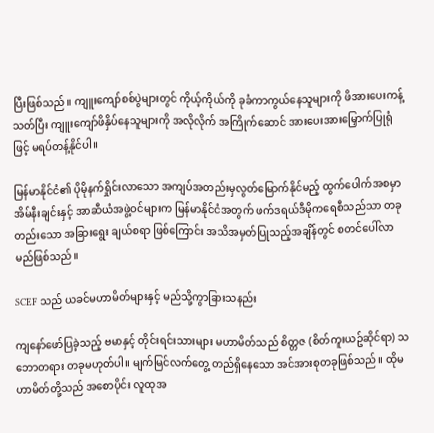ပြီးဖြစ်သည်။ ကျူးကျော်စစ်ပွဲများတွင် ကိုယ့်ကိုယ်ကို ခုခံကာကွယ်နေသူများကို ဖိအားပေးကန့်သတ်ပြီး ကျူးကျော်ဖိနှိပ်နေသူများကို အလိုလိုက် အကြိုက်ဆောင် အားပေးအားမြှောက်ပြုရုံဖြင့် မရပ်တန့်နိုင်ပါ။

မြန်မာနိုင်ငံ၏ ပိုမိုနက်ရှိုင်းလာသော အကျပ်အတည်းမှလွတ်မြောက်နိုင်မည့် ထွက်ပေါက်အစမှာ အိမ်နီးချင်းနှင့် အာဆီယံအဖွဲ့ဝင်များက မြန်မာနိုင်ငံအတွက် ဖက်ဒရယ်ဒီမိုကရေစီသည်သာ တခုတည်းသော အခြားရွေး ချယ်စရာ ဖြစ်ကြောင်း အသိအမှတ်ပြုသည့်အချိန်တွင် စတင်ပေါ်လာမည်ဖြစ်သည်။

SCEF သည် ယခင်မဟာမိတ်များနှင့် မည်သို့ကွာခြားသနည်း

ကျနော်ဖော်ပြခဲ့သည့် ဗမာနှင့် တိုင်းရင်းသားများ မဟာမိတ်သည် စိတ္တဇ (စိတ်ကူးယဥ်ဆိုင်ရာ) သဘောတရား တခုမဟုတ်ပါ။ မျက်မြင်လက်တွေ့ တည်ရှိနေသော အင်အားစုတခုဖြစ်သည်။ ထိုမဟာမိတ်တို့သည် အစောပိုင်း လူထုအ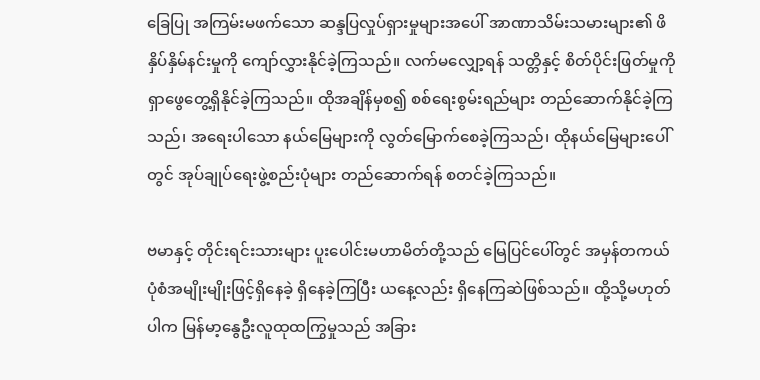ခြေပြု အကြမ်းမဖက်သော ဆန္ဒပြလှုပ်ရှားမှုများအပေါ် အာဏာသိမ်းသမားများ၏ ဖိနှိပ်နှိမ်နင်းမှုကို ကျော်လွှားနိုင်ခဲ့ကြသည်။ လက်မလျှော့ရန် သတ္တိနှင့် စိတ်ပိုင်းဖြတ်မှုကို ရှာဖွေတွေ့ရှိနိုင်ခဲ့ကြသည်။ ထိုအချိန်မှစ၍ စစ်ရေးစွမ်းရည်များ တည်ဆောက်နိုင်ခဲ့ကြသည်၊ အရေးပါသော နယ်မြေများကို လွတ်မြောက်စေခဲ့ကြသည်၊ ထိုနယ်မြေများပေါ်တွင် အုပ်ချုပ်ရေးဖွဲ့စည်းပုံများ တည်ဆောက်ရန် စတင်ခဲ့ကြသည်။

ဗမာနှင့် တိုင်းရင်းသားများ ပူးပေါင်းမဟာမိတ်တို့သည် မြေပြင်ပေါ်တွင် အမှန်တကယ် ပုံစံအမျိုးမျိုးဖြင့်ရှိနေခဲ့ ရှိနေခဲ့ကြပြီး ယနေ့လည်း ရှိနေကြဆဲဖြစ်သည်။ ထို့သို့မဟုတ်ပါက မြန်မာ့နွေဦးလူထုထကြွမှုသည် အခြား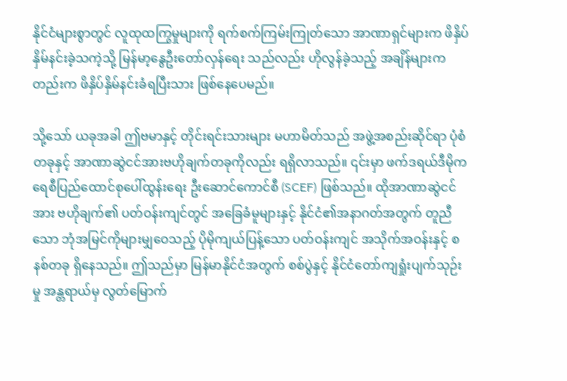နိုင်ငံများစွာတွင် လူထုထကြွမှုများကို ရက်စက်ကြမ်းကြုတ်သော အာဏာရှင်များက ဖိနှိပ်နှိမ်နင်းခဲ့သကဲ့သို့ မြန်မာ့နွေဦးတော်လှန်ရေး သည်လည်း ဟိုလွန်ခဲ့သည့် အချိန်များကတည်းက ဖိနှိပ်နှိမ်နင်းခံရပြီးသား ဖြစ်နေပေမည်။

သို့သော် ယခုအခါ ဤဗမာနှင့် တိုင်းရင်းသားများ မဟာမိတ်သည် အဖွဲ့အစည်းဆိုင်ရာ ပုံစံတခုနှင့် အာဏာဆွဲငင်အားဗဟိုချက်တခုကိုလည်း ရရှိလာသည်။ ၎င်းမှာ ဖက်ဒရယ်ဒီမိုကရေစီပြည်ထောင်စုပေါ်ထွန်းရေး ဦးဆောင်ကောင်စီ (SCEF) ဖြစ်သည်။ ထိုအာဏာဆွဲငင်အား ဗဟိုချက်၏ ပတ်ဝန်းကျင်တွင် အခြေခံမူများနှင့် နိုင်ငံ၏အနာဂတ်အတွက် တူညီသော ဘုံအမြင်ကိုများမျှဝေသည့် ပိုမိုကျယ်ပြန့်သော ပတ်ဝန်းကျင် အသိုက်အဝန်းနှင့် စနစ်တခု ရှိနေသည်။ ဤသည်မှာ မြန်မာနိုင်ငံအတွက် စစ်ပွဲနှင့် နိုင်ငံတော်ကျရှုံးပျက်သုဉ်းမှု အန္တရာယ်မှ လွတ်မြောက်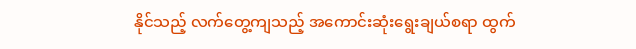နိုင်သည့် လက်တွေ့ကျသည့် အကောင်းဆုံးရွေးချယ်စရာ ထွက်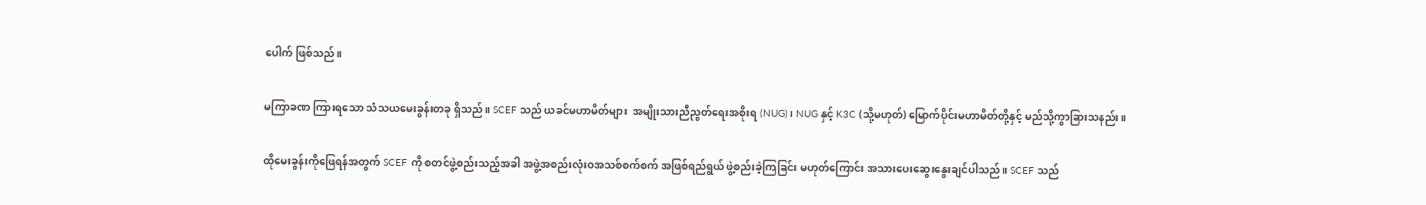ပေါက် ဖြစ်သည်။

မကြာခဏ ကြားရသော သံသယမေးခွန်းတခု ရှိသည်။ SCEF သည် ယခင်မဟာမိတ်များ  အမျိုးသားညီညွတ်ရေးအစိုးရ (NUG)၊ NUG နှင့် K3C (သို့မဟုတ်) မြောက်ပိုင်းမဟာမိတ်တို့နှင့် မည်သို့ကွာခြားသနည်း။

ထိုမေးခွန်းကိုဖြေရန်အတွက် SCEF ကို စတင်ဖွဲ့စည်းသည့်အခါ အဖွဲ့အစည်းလုံးဝအသစ်စက်စက် အဖြစ်ရည်ရွယ် ဖွဲ့စည်းခဲ့ကြခြင်း မဟုတ်ကြောင်း အသားပေးဆွေးနွေးချင်ပါသည်။ SCEF သည်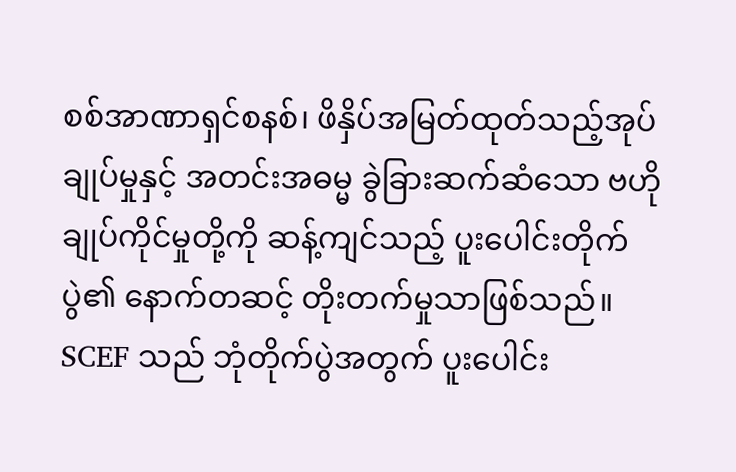စစ်အာဏာရှင်စနစ်၊ ဖိနှိပ်အမြတ်ထုတ်သည့်အုပ်ချုပ်မှုနှင့် အတင်းအဓမ္မ ခွဲခြားဆက်ဆံသော ဗဟိုချုပ်ကိုင်မှုတို့ကို ဆန့်ကျင်သည့် ပူးပေါင်းတိုက်ပွဲ၏ နောက်တဆင့် တိုးတက်မှုသာဖြစ်သည်။ SCEF သည် ဘုံတိုက်ပွဲအတွက် ပူးပေါင်း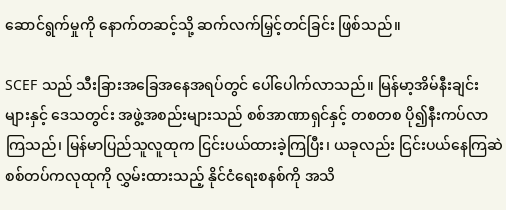ဆောင်ရွက်မှုကို နောက်တဆင့်သို့ ဆက်လက်မြှင့်တင်ခြင်း ဖြစ်သည်။

SCEF သည် သီးခြားအခြေအနေအရပ်တွင် ပေါ်ပေါက်လာသည်။ မြန်မာ့အိမ်နီးချင်းများနှင့် ဒေသတွင်း အဖွဲ့အစည်းများသည် စစ်အာဏာရှင်နှင့် တစတစ ပို၍နီးကပ်လာကြသည်၊ မြန်မာပြည်သူလူထုက ငြင်းပယ်ထားခဲ့ကြပြီး၊ ယခုလည်း ငြင်းပယ်နေကြဆဲ စစ်တပ်ကလုထုကို လွှမ်းထားသည့် နိုင်ငံရေးစနစ်ကို အသိ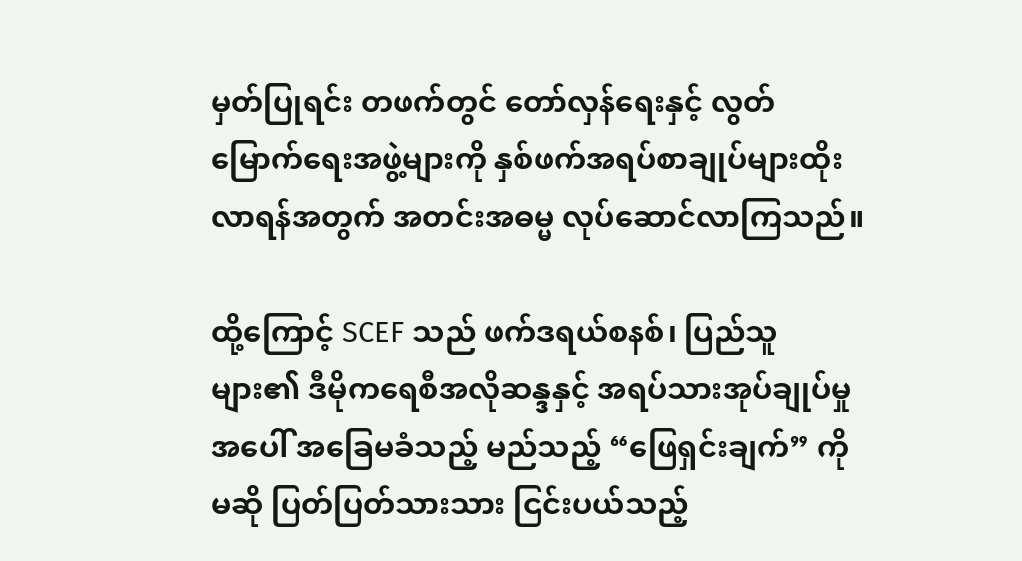မှတ်ပြုရင်း တဖက်တွင် တော်လှန်ရေးနှင့် လွတ်မြောက်ရေးအဖွဲ့များကို နှစ်ဖက်အရပ်စာချုပ်များထိုးလာရန်အတွက် အတင်းအဓမ္မ လုပ်ဆောင်လာကြသည်။

ထို့ကြောင့် SCEF သည် ဖက်ဒရယ်စနစ်၊ ပြည်သူများ၏ ဒီမိုကရေစီအလိုဆန္ဒနှင့် အရပ်သားအုပ်ချုပ်မှုအပေါ် အခြေမခံသည့် မည်သည့် “ဖြေရှင်းချက်” ကိုမဆို ပြတ်ပြတ်သားသား ငြင်းပယ်သည့်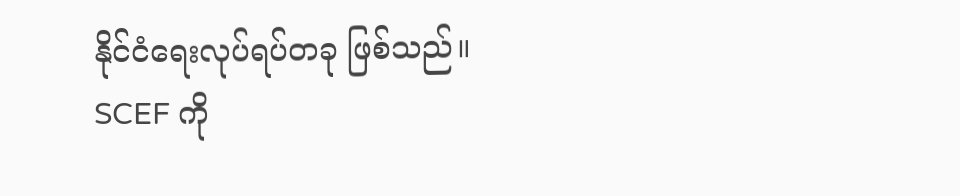နိုင်ငံရေးလုပ်ရပ်တခု ဖြစ်သည်။ SCEF ကို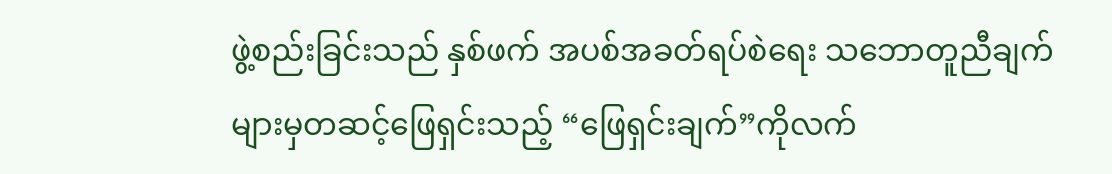ဖွဲ့စည်းခြင်းသည် နှစ်ဖက် အပစ်အခတ်ရပ်စဲရေး သဘောတူညီချက်များမှတဆင့်ဖြေရှင်းသည့် “ဖြေရှင်းချက်”ကိုလက်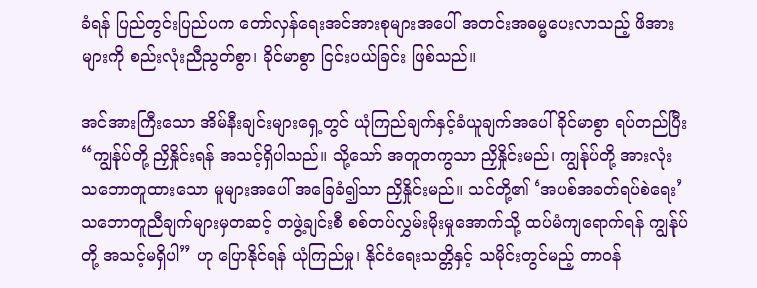ခံရန် ပြည်တွင်းပြည်ပက တော်လှန်ရေးအင်အားစုများအပေါ် အတင်းအဓမ္မပေးလာသည့် ဖိအားများကို စည်းလုံးညီညွတ်စွာ၊ ခိုင်မာစွာ ငြင်းပယ်ခြင်း ဖြစ်သည်။

အင်အားကြီးသော အိမ်နီးချင်းများရှေ့တွင် ယုံကြည်ချက်နှင့်ခံယူချက်အပေါ် ခိုင်မာစွာ ရပ်တည်ပြီး “ကျွန်ုပ်တို့ ညှိနှိုင်းရန် အသင့်ရှိပါသည်။ သို့သော် အတူတကွသာ ညှိနှိုင်းမည်၊ ကျွန်ုပ်တို့ အားလုံး သဘောတူထားသော မူများအပေါ် အခြေခံ၍သာ ညှိနှိုင်းမည်။ သင်တို့၏ ‘အပစ်အခတ်ရပ်စဲရေး’ သဘောတူညီချက်များမှတဆင့် တဖွဲ့ချင်းစီ စစ်တပ်လွှမ်းမိုးမှုအောက်သို့ ထပ်မံကျရောက်ရန် ကျွန်ုပ်တို့ အသင့်မရှိပါ” ဟု ပြောနိုင်ရန် ယုံကြည်မှု၊ နိုင်ငံရေးသတ္တိနှင့် သမိုင်းတွင်မည့် တာဝန်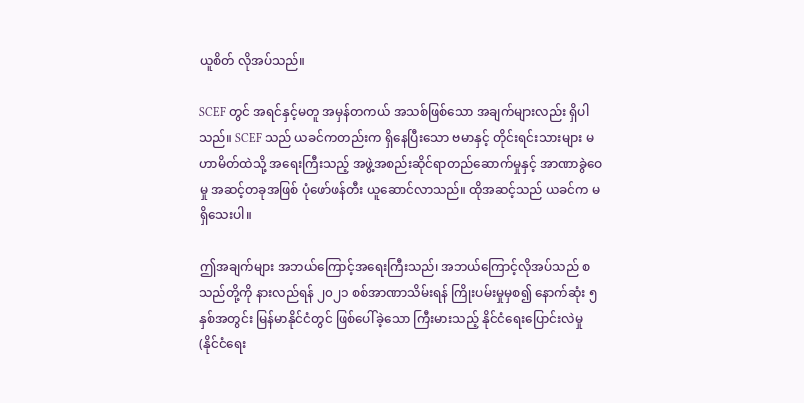ယူစိတ် လိုအပ်သည်။

SCEF တွင် အရင်နှင့်မတူ အမှန်တကယ် အသစ်ဖြစ်သော အချက်များလည်း ရှိပါသည်။ SCEF သည် ယခင်ကတည်းက ရှိနေပြီးသော ဗမာနှင့် တိုင်းရင်းသားများ မဟာမိတ်ထဲသို့ အရေးကြီးသည့် အဖွဲ့အစည်းဆိုင်ရာတည်ဆောက်မှုနှင့် အာဏာခွဲဝေမှု အဆင့်တခုအဖြစ် ပုံဖော်ဖန်တီး ယူဆောင်လာသည်။ ထိုအဆင့်သည် ယခင်က မရှိသေးပါ။

ဤအချက်များ အဘယ်ကြောင့်အရေးကြီးသည်၊ အဘယ်ကြောင့်လိုအပ်သည် စသည်တို့ကို နားလည်ရန် ၂၀၂၁ စစ်အာဏာသိမ်းရန် ကြိုးပမ်းမှုမှစ၍ နောက်ဆုံး ၅ နှစ်အတွင်း မြန်မာနိုင်ငံတွင် ဖြစ်ပေါ်ခဲ့သော ကြီးမားသည့် နိုင်ငံရေးပြောင်းလဲမှု (နိုင်ငံရေး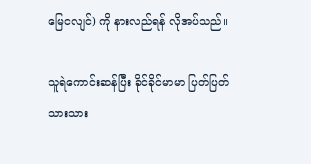မြေငလျင်) ကို နားလည်ရန် လိုအပ်သည်။

သူရဲကောင်းဆန်ပြီး ခိုင်ခိုင်မာမာ ပြတ်ပြတ်သားသား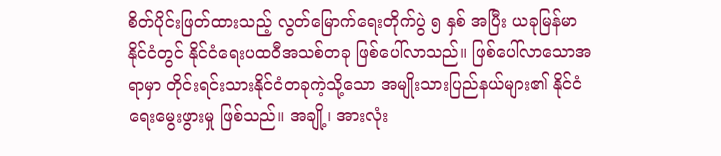စိတ်ပိုင်းဖြတ်ထားသည့် လွတ်မြောက်ရေးတိုက်ပွဲ ၅ နှစ် အပြီး ယခုမြန်မာနိုင်ငံတွင် နိုင်ငံရေးပထဝီအသစ်တခု ဖြစ်ပေါ်လာသည်။ ဖြစ်ပေါ်လာသောအရာမှာ တိုင်းရင်းသားနိုင်ငံတခုကဲ့သို့သော အမျိုးသားပြည်နယ်များ၏ နိုင်ငံရေးမွေးဖွားမှု ဖြစ်သည်။ အချို့၊ အားလုံး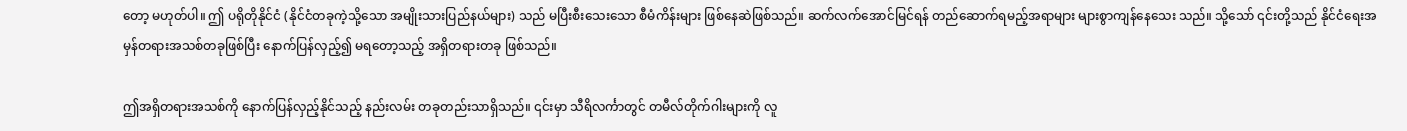တော့ မဟုတ်ပါ။ ဤ ပရိုတိုနိုင်ငံ (နိုင်ငံတခုကဲ့သို့သော အမျိုးသားပြည်နယ်များ) သည် မပြီးစီးသေးသော စီမံကိန်းများ ဖြစ်နေဆဲဖြစ်သည်။ ဆက်လက်အောင်မြင်ရန် တည်ဆောက်ရမည့်အရာများ များစွာကျန်နေသေး သည်။ သို့သော် ၎င်းတို့သည် နိုင်ငံရေးအမှန်တရားအသစ်တခုဖြစ်ပြီး နောက်ပြန်လှည့်၍ မရတော့သည့် အရှိတရားတခု ဖြစ်သည်။

ဤအရှိတရားအသစ်ကို နောက်ပြန်လှည့်နိုင်သည့် နည်းလမ်း တခုတည်းသာရှိသည်။ ၎င်းမှာ သီရိလင်္ကာတွင် တမီလ်တိုက်ဂါးများကို လူ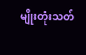မျိုးတုံးသတ်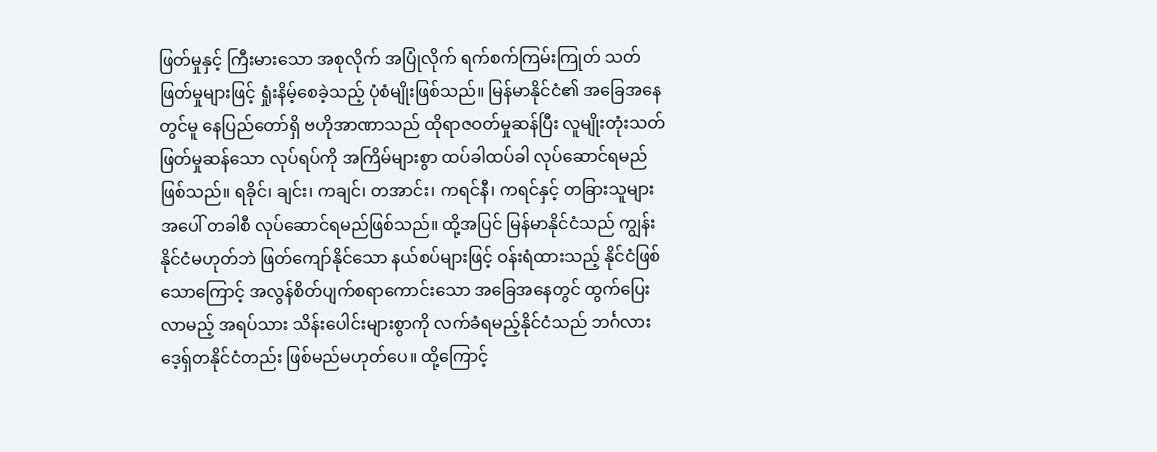ဖြတ်မှုနှင့် ကြီးမားသော အစုလိုက် အပြုံလိုက် ရက်စက်ကြမ်းကြုတ် သတ်ဖြတ်မှုများဖြင့် ရှုံးနိမ့်စေခဲ့သည့် ပုံစံမျိုးဖြစ်သည်။ မြန်မာနိုင်ငံ၏ အခြေအနေတွင်မူ နေပြည်တော်ရှိ ဗဟိုအာဏာသည် ထိုရာဇဝတ်မှုဆန်ပြီး လူမျိုးတုံးသတ်ဖြတ်မှုဆန်သော လုပ်ရပ်ကို အကြိမ်များစွာ ထပ်ခါထပ်ခါ လုပ်ဆောင်ရမည် ဖြစ်သည်။ ရခိုင်၊ ချင်း၊ ကချင်၊ တအာင်း၊ ကရင်နီ၊ ကရင်နှင့် တခြားသူများအပေါ် တခါစီ လုပ်ဆောင်ရမည်ဖြစ်သည်။ ထို့အပြင် မြန်မာနိုင်ငံသည် ကျွန်းနိုင်ငံမဟုတ်ဘဲ ဖြတ်ကျော်နိုင်သော နယ်စပ်များဖြင့် ဝန်းရံထားသည့် နိုင်ငံဖြစ်သောကြောင့် အလွန်စိတ်ပျက်စရာကောင်းသော အခြေအနေတွင် ထွက်ပြေးလာမည့် အရပ်သား သိန်းပေါင်းများစွာကို လက်ခံရမည့်နိုင်ငံသည် ဘင်္ဂလားဒေ့ရှ်တနိုင်ငံတည်း ဖြစ်မည်မဟုတ်ပေ။ ထို့ကြောင့်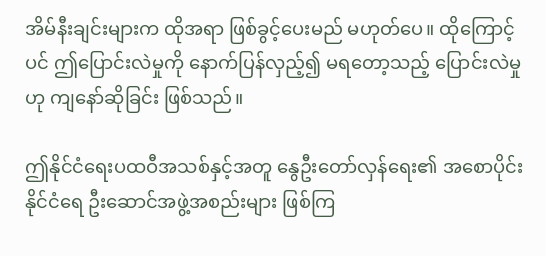အိမ်နီးချင်းများက ထိုအရာ ဖြစ်ခွင့်ပေးမည် မဟုတ်ပေ။ ထိုကြောင့်ပင် ဤပြောင်းလဲမှုကို နောက်ပြန်လှည့်၍ မရတော့သည့် ပြောင်းလဲမှုဟု ကျနော်ဆိုခြင်း ဖြစ်သည်။

ဤနိုင်ငံရေးပထဝီအသစ်နှင့်အတူ နွေဦးတော်လှန်ရေး၏ အစောပိုင်း နိုင်ငံရေ ဦးဆောင်အဖွဲ့အစည်းများ ဖြစ်ကြ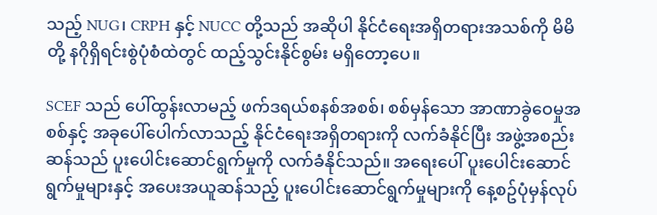သည့် NUG၊ CRPH နှင့် NUCC တို့သည် အဆိုပါ နိုင်ငံရေးအရှိတရားအသစ်ကို မိမိတို့ နဂိုရှိရင်းစွဲပုံစံထဲတွင် ထည့်သွင်းနိုင်စွမ်း မရှိတော့ပေ။

SCEF သည် ပေါ်ထွန်းလာမည့် ဖက်ဒရယ်စနစ်အစစ်၊ စစ်မှန်သော အာဏာခွဲဝေမှုအစစ်နှင့် အခုပေါ်ပေါက်လာသည့် နိုင်ငံရေးအရှိတရားကို လက်ခံနိုင်ပြီး အဖွဲ့အစည်းဆန်သည် ပူးပေါင်းဆောင်ရွက်မှုကို လက်ခံနိုင်သည်။ အရေးပေါ် ပူးပေါင်းဆောင်ရွက်မှုများနှင့် အပေးအယူဆန်သည့် ပူးပေါင်းဆောင်ရွက်မှုများကို နေ့စဥ်ပုံမှန်လုပ်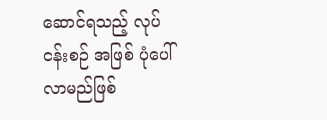ဆောင်ရသည့် လုပ်ငန်းစဉ် အဖြစ် ပုံပေါ်လာမည်ဖြစ်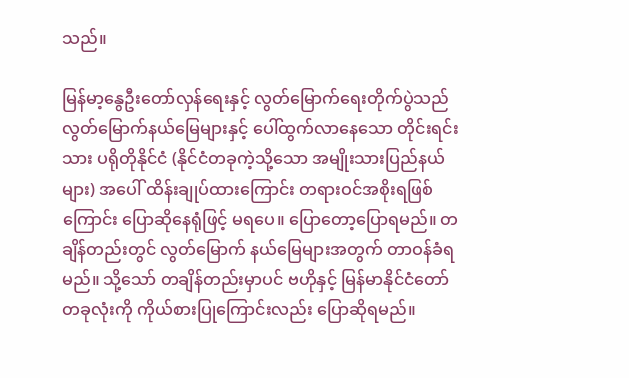သည်။

မြန်မာ့နွေဦးတော်လှန်ရေးနှင့် လွတ်မြောက်ရေးတိုက်ပွဲသည် လွတ်မြောက်နယ်မြေများနှင့် ပေါ်ထွက်လာနေသော တိုင်းရင်းသား ပရိုတိုနိုင်ငံ (နိုင်ငံတခုကဲ့သို့သော အမျိုးသားပြည်နယ်များ) အပေါ် ထိန်းချုပ်ထားကြောင်း တရားဝင်အစိုးရဖြစ်ကြောင်း ပြောဆိုနေရုံဖြင့် မရပေ။ ပြောတော့ပြောရမည်။ တချိန်တည်းတွင် လွတ်မြောက် နယ်မြေများအတွက် တာဝန်ခံရမည်။ သို့သော် တချိန်တည်းမှာပင် ဗဟိုနှင့် မြန်မာနိုင်ငံတော်တခုလုံးကို ကိုယ်စားပြုကြောင်းလည်း ပြောဆိုရမည်။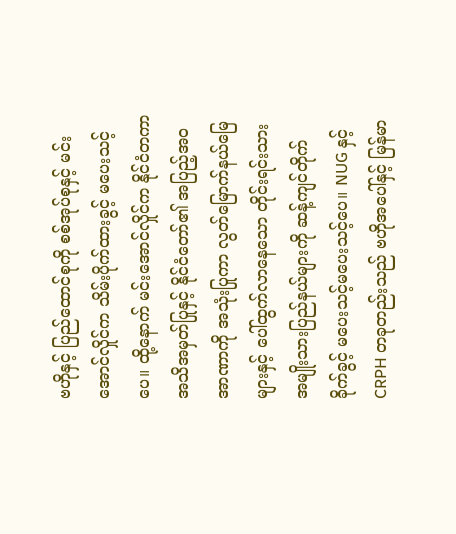ဗဟိုနှင့် ပြည်ထောင်စုကို စစ်အုပ်စုနှင့် မင်းအောင်လှိုင်က သိမ်းပိုက်ထားခွင့် မပေးသင့်ပေ။ ထို့နောက် မင်းအောင်လှိုင်က နိုင်ငံတကာအသိအမှတ်ပြုနှင့် နိုင်ငံတော်၏ အပြည့်အဝအာဏာကို အသုံးပြုကာ လွတ်မြောက်နယ်မြေများနှင့် ပေါ်ထွက်လာနေသော တိုင်းရင်းသား အမျိုးသားပြည်နယ်များကို ဆန့်ကျင်တိုက်ခိုက်ခွင့် မပေးသင့်မပေးသင့်ပေ။ NUG နှင့် CRPH တခုတည်းသည် ဗဟိုအပေါ်နှင့် မြန်မာ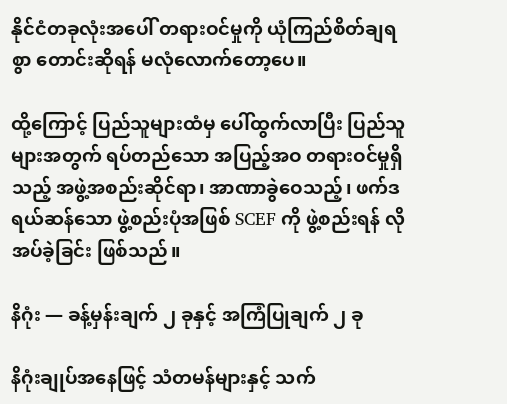နိုင်ငံတခုလုံးအပေါ် တရားဝင်မှုကို ယုံကြည်စိတ်ချရစွာ တောင်းဆိုရန် မလုံလောက်တော့ပေ။

ထို့ကြောင့် ပြည်သူများထံမှ ပေါ်ထွက်လာပြီး ပြည်သူများအတွက် ရပ်တည်သော အပြည့်အဝ တရားဝင်မှုရှိသည့် အဖွဲ့အစည်းဆိုင်ရာ၊ အာဏာခွဲဝေသည့်၊ ဖက်ဒရယ်ဆန်သော ဖွဲ့စည်းပုံအဖြစ် SCEF ကို ဖွဲ့စည်းရန် လိုအပ်ခဲ့ခြင်း ဖြစ်သည်။

နိဂုံး — ခန့်မှန်းချက် ၂ ခုနှင့် အကြံပြုချက် ၂ ခု

နိဂုံးချုပ်အနေဖြင့် သံတမန်များနှင့် သက်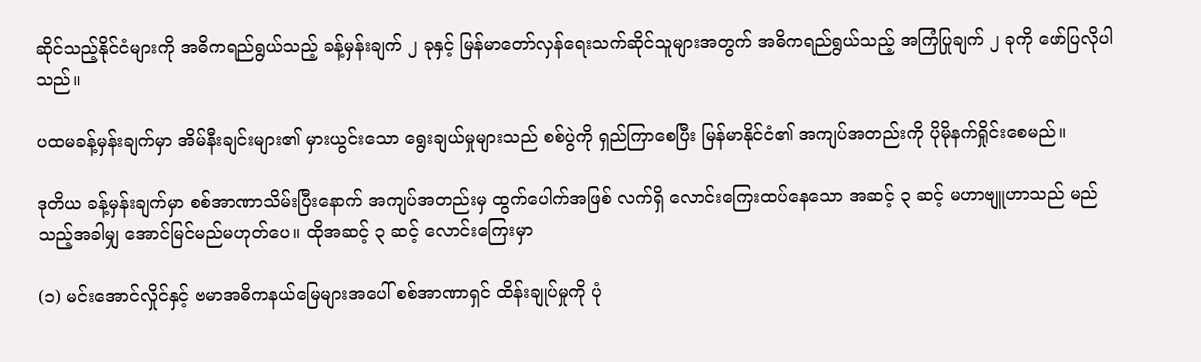ဆိုင်သည့်နိုင်ငံများကို အဓိကရည်ရွယ်သည့် ခန့်မှန်းချက် ၂ ခုနှင့် မြန်မာတော်လှန်ရေးသက်ဆိုင်သူများအတွက် အဓိကရည်ရွယ်သည့် အကြံပြုချက် ၂ ခုကို ဖော်ပြလိုပါသည်။

ပထမခန့်မှန်းချက်မှာ အိမ်နီးချင်းများ၏ မှားယွင်းသော ရွေးချယ်မှုများသည် စစ်ပွဲကို ရှည်ကြာစေပြီး မြန်မာနိုင်ငံ၏ အကျပ်အတည်းကို ပိုမိုနက်ရှိုင်းစေမည်။

ဒုတိယ ခန့်မှန်းချက်မှာ စစ်အာဏာသိမ်းပြီးနောက် အကျပ်အတည်းမှ ထွက်ပေါက်အဖြစ် လက်ရှိ လောင်းကြေးထပ်နေသော အဆင့် ၃ ဆင့် မဟာဗျူဟာသည် မည်သည့်အခါမျှ အောင်မြင်မည်မဟုတ်ပေ။ ထိုအဆင့် ၃ ဆင့် လောင်းကြေးမှာ

(၁) မင်းအောင်လှိုင်နှင့် ဗမာအဓိကနယ်မြေများအပေါ် စစ်အာဏာရှင် ထိန်းချုပ်မှုကို ပုံ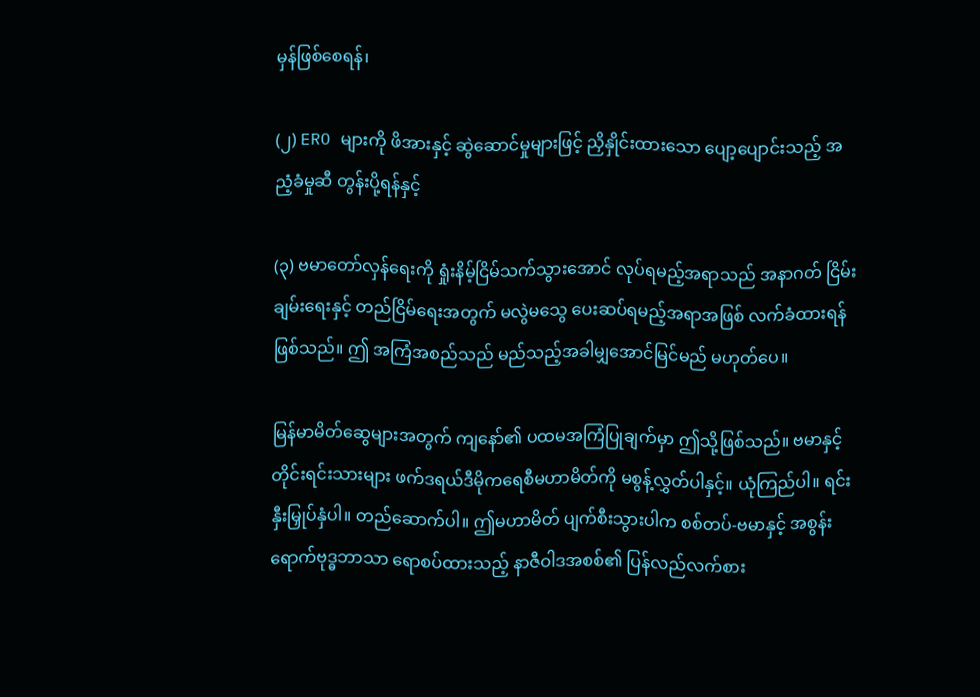မှန်ဖြစ်စေရန်၊

(၂) ERO များကို ဖိအားနှင့် ဆွဲဆောင်မှုများဖြင့် ညှိနှိုင်းထားသော ပျော့ပျောင်းသည့် အညံ့ခံမှုဆီ တွန်းပို့ရန်နှင့်

(၃) ဗမာတော်လှန်ရေးကို ရှုံးနိမ့်ငြိမ်သက်သွားအောင် လုပ်ရမည့်အရာသည် အနာဂတ် ငြိမ်းချမ်းရေးနှင့် တည်ငြိမ်ရေးအတွက် မလွဲမသွေ ပေးဆပ်ရမည့်အရာအဖြစ် လက်ခံထားရန် ဖြစ်သည်။ ဤ အကြံအစည်သည် မည်သည့်အခါမျှအောင်မြင်မည် မဟုတ်ပေ။

မြန်မာမိတ်ဆွေများအတွက် ကျနော်၏ ပထမအကြံပြုချက်မှာ ဤသို့ဖြစ်သည်။ ဗမာနှင့် တိုင်းရင်းသားများ ဖက်ဒရယ်ဒီမိုကရေစီမဟာမိတ်ကို မစွန့်လွှတ်ပါနှင့်။ ယုံကြည်ပါ။ ရင်းနှီးမြှုပ်နှံပါ။ တည်ဆောက်ပါ။ ဤမဟာမိတ် ပျက်စီးသွားပါက စစ်တပ်-ဗမာနှင့် အစွန်းရောက်ဗုဒ္ဓဘာသာ ရောစပ်ထားသည့် နာဇီဝါဒအစစ်၏ ပြန်လည်လက်စား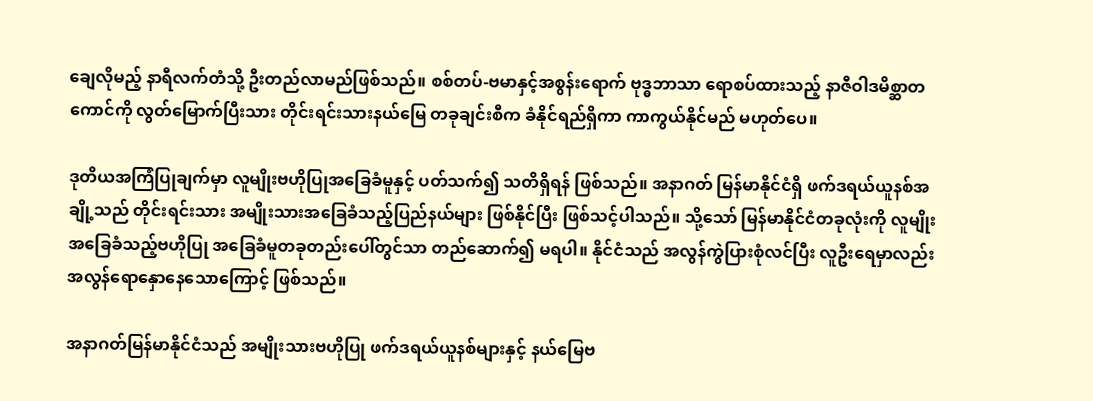ချေလိုမည့် နာရီလက်တံသို့ ဦးတည်လာမည်ဖြစ်သည်။ စစ်တပ်-ဗမာနှင့်အစွန်းရောက် ဗုဒ္ဓဘာသာ ရောစပ်ထားသည့် နာဇီဝါဒမိစ္ဆာတကောင်ကို လွတ်မြောက်ပြီးသား တိုင်းရင်းသားနယ်မြေ တခုချင်းစီက ခံနိုင်ရည်ရှိကာ ကာကွယ်နိုင်မည် မဟုတ်ပေ။

ဒုတိယအကြံပြုချက်မှာ လူမျိုးဗဟိုပြုအခြေခံမူနှင့် ပတ်သက်၍ သတိရှိရန် ဖြစ်သည်။ အနာဂတ် မြန်မာနိုင်ငံရှိ ဖက်ဒရယ်ယူနစ်အချို့သည် တိုင်းရင်းသား အမျိုးသားအခြေခံသည့်ပြည်နယ်များ ဖြစ်နိုင်ပြီး ဖြစ်သင့်ပါသည်။ သို့သော် မြန်မာနိုင်ငံတခုလုံးကို လူမျိုးအခြေခံသည့်ဗဟိုပြု အခြေခံမူတခုတည်းပေါ်တွင်သာ တည်ဆောက်၍ မရပါ။ နိုင်ငံသည် အလွန်ကွဲပြားစုံလင်ပြီး လူဦးရေမှာလည်း အလွန်ရောနှောနေသောကြောင့် ဖြစ်သည်။

အနာဂတ်မြန်မာနိုင်ငံသည် အမျိုးသားဗဟိုပြု ဖက်ဒရယ်ယူနစ်များနှင့် နယ်မြေဗ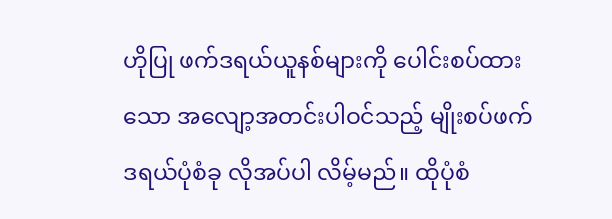ဟိုပြု ဖက်ဒရယ်ယူနစ်များကို ပေါင်းစပ်ထားသော အလျော့အတင်းပါဝင်သည့် မျိုးစပ်ဖက်ဒရယ်ပုံစံခု လိုအပ်ပါ လိမ့်မည်။ ထိုပုံစံ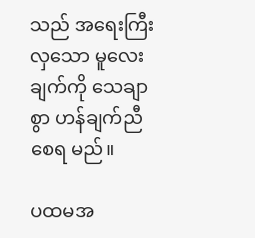သည် အရေးကြီးလှသော မူလေးချက်ကို သေချာစွာ ဟန်ချက်ညီစေရ မည်။

ပထမအ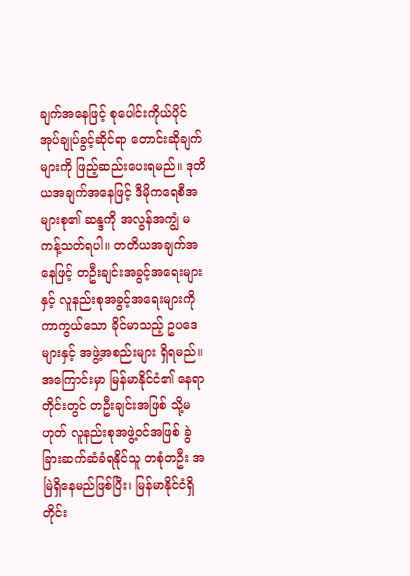ချက်အနေဖြင့် စုပေါင်းကိုယ်ပိုင်အုပ်ချုပ်ခွင့်ဆိုင်ရာ တောင်းဆိုချက်များကို ဖြည့်ဆည်းပေးရမည်။ ဒုတိယအချက်အနေဖြင့် ဒီမိုကရေစီအများစု၏ ဆန္ဒကို အလွန်အကျွံ မကန့်သတ်ရပါ။ တတိယအချက်အနေဖြင့် တဦးချင်းအခွင့်အရေးများနှင့် လူနည်းစုအခွင့်အရေးများကို ကာကွယ်သော ခိုင်မာသည့် ဥပဒေများနှင့် အဖွဲ့အစည်းများ ရှိရမည်။ အကြောင်းမှာ မြန်မာနိုင်ငံ၏ နေရာတိုင်းတွင် တဦးချင်းအဖြစ် သို့မဟုတ် လူနည်းစုအဖွဲ့ဝင်အဖြစ် ခွဲခြားဆက်ဆံခံရနိုင်သူ တစုံတဦး အမြဲရှိနေမည်ဖြစ်ပြီး၊ မြန်မာနိုင်ငံရှိ တိုင်း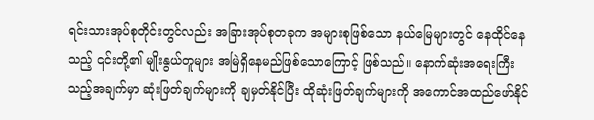ရင်းသားအုပ်စုတိုင်းတွင်လည်း အခြားအုပ်စုတခုက အများစုဖြစ်သော နယ်မြေများတွင် နေထိုင်နေသည့် ၎င်းတို့၏ မျိုးနွယ်တူများ အမြဲရှိနေမည်ဖြစ်သောကြောင့် ဖြစ်သည်။ နောက်ဆုံးအရေးကြီးသည့်အချက်မှာ ဆုံးဖြတ်ချက်များကို ချမှတ်နိုင်ပြီး ထိုဆုံးဖြတ်ချက်များကို အကောင်အထည်ဖော်နိုင်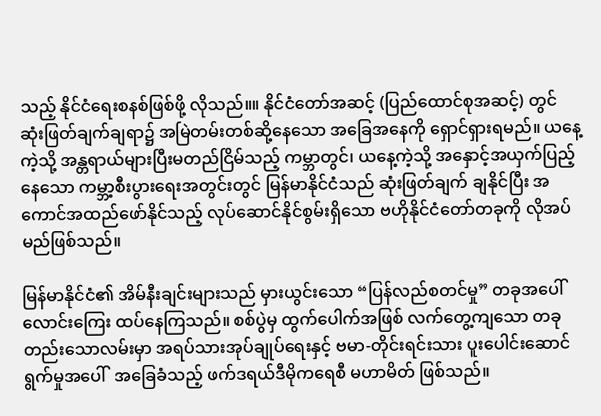သည့် နိုင်ငံရေးစနစ်ဖြစ်ဖို့ လိုသည်။။ နိုင်ငံတော်အဆင့် (ပြည်ထောင်စုအဆင့်) တွင် ဆုံးဖြတ်ချက်ချရာ၌ အမြဲတမ်းတစ်ဆို့နေသော အခြေအနေကို ရှောင်ရှားရမည်။ ယနေ့ကဲ့သို့ အန္တရာယ်များပြီးမတည်ငြိမ်သည့် ကမ္ဘာတွင်၊ ယနေ့ကဲ့သို့ အနှောင့်အယှက်ပြည့်နေသော ကမ္ဘာ့စီးပွားရေးအတွင်းတွင် မြန်မာနိုင်ငံသည် ဆုံးဖြတ်ချက် ချနိုင်ပြီး အကောင်အထည်ဖော်နိုင်သည့် လုပ်ဆောင်နိုင်စွမ်းရှိသော ဗဟိုနိုင်ငံတော်တခုကို လိုအပ်မည်ဖြစ်သည်။

မြန်မာနိုင်ငံ၏ အိမ်နီးချင်းများသည် မှားယွင်းသော “ပြန်လည်စတင်မှု” တခုအပေါ် လောင်းကြေး ထပ်နေကြသည်။ စစ်ပွဲမှ ထွက်ပေါက်အဖြစ် လက်တွေ့ကျသော တခုတည်းသောလမ်းမှာ အရပ်သားအုပ်ချုပ်ရေးနှင့် ဗမာ-တိုင်းရင်းသား ပူးပေါင်းဆောင်ရွက်မှုအပေါ်  အခြေခံသည့် ဖက်ဒရယ်ဒီမိုကရေစီ မဟာမိတ် ဖြစ်သည်။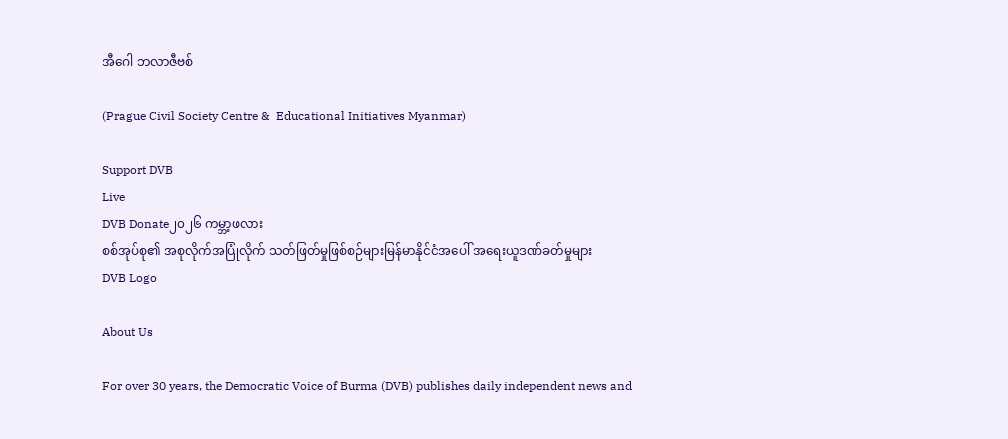အီဂေါ ဘလာဇီဗစ်

(Prague Civil Society Centre &  Educational Initiatives Myanmar)

Support DVB
Live
DVB Donate၂၀၂၆ ကမ္ဘာ့ဖလား
စစ်အုပ်စု၏ အစုလိုက်အပြုံလိုက် သတ်ဖြတ်မှုဖြစ်စဉ်များမြန်မာနိုင်ငံအပေါ် အရေးယူဒဏ်ခတ်မှုများ
DVB Logo

About Us

For over 30 years, the Democratic Voice of Burma (DVB) publishes daily independent news and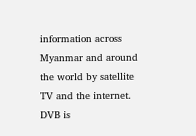information across Myanmar and around the world by satellite TV and the internet. DVB is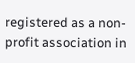registered as a non-profit association in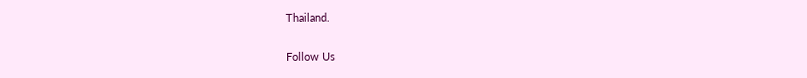Thailand.

Follow Us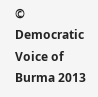© Democratic Voice of Burma 2013